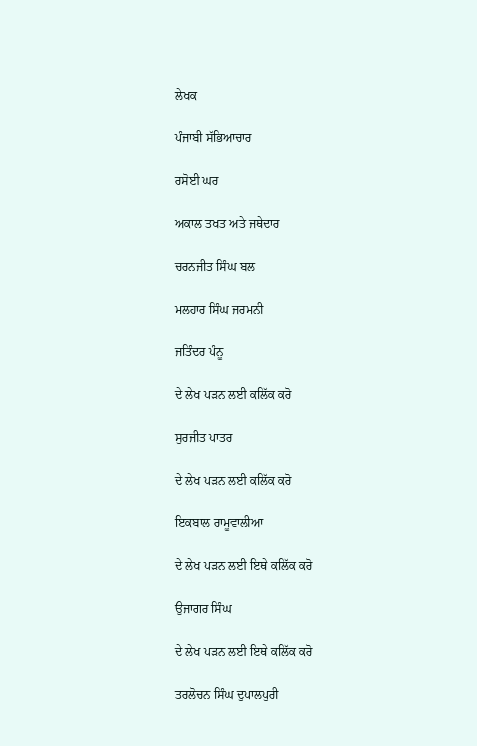ਲੇਖਕ

ਪੰਜਾਬੀ ਸੱਭਿਆਚਾਰ

ਰਸੋਈ ਘਰ

ਅਕਾਲ ਤਖਤ ਅਤੇ ਜਥੇਦਾਰ

ਚਰਨਜੀਤ ਸਿੰਘ ਬਲ

ਮਲਹਾਰ ਸਿੰਘ ਜਰਮਨੀ

ਜਤਿੰਦਰ ਪੰਨੂ

ਦੇ ਲੇਖ ਪੜਨ ਲਈ ਕਲਿੱਕ ਕਰੋ

ਸੁਰਜੀਤ ਪਾਤਰ

ਦੇ ਲੇਖ ਪੜਨ ਲਈ ਕਲਿੱਕ ਕਰੋ

ਇਕਬਾਲ ਰਾਮੂਵਾਲੀਆ

ਦੇ ਲੇਖ ਪੜਨ ਲਈ ਇਥੇ ਕਲਿੱਕ ਕਰੋ

ਉਜਾਗਰ ਸਿੰਘ

ਦੇ ਲੇਖ ਪੜਨ ਲਈ ਇਥੇ ਕਲਿੱਕ ਕਰੋ

ਤਰਲੋਚਨ ਸਿੰਘ ਦੁਪਾਲਪੁਰੀ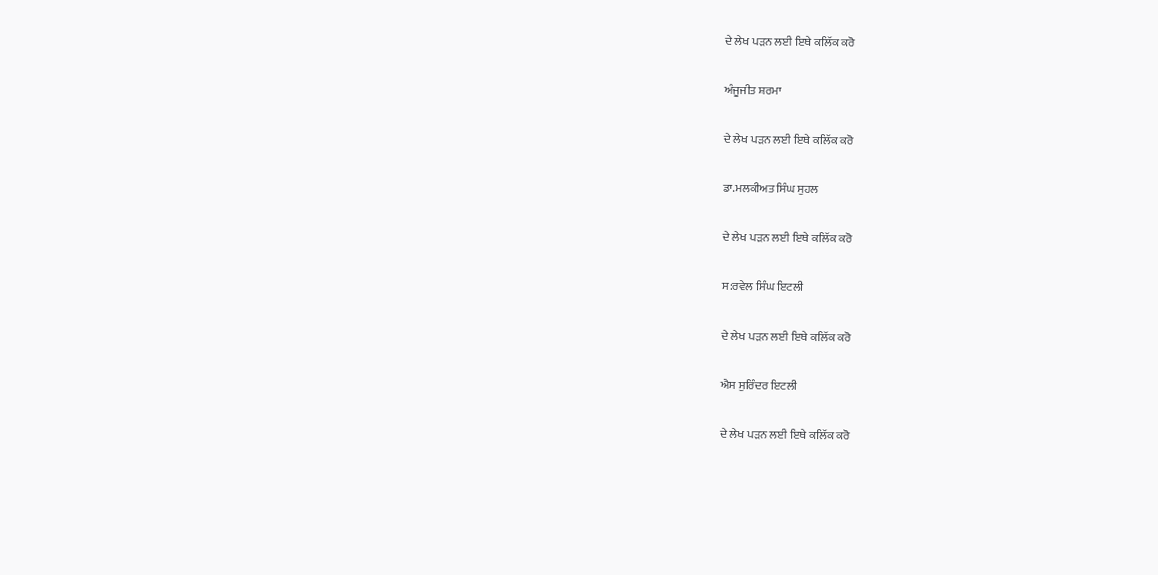ਦੇ ਲੇਖ ਪੜਨ ਲਈ ਇਥੇ ਕਲਿੱਕ ਕਰੋ

ਅੰਜੂਜੀਤ ਸ਼ਰਮਾ

ਦੇ ਲੇਖ ਪੜਨ ਲਈ ਇਥੇ ਕਲਿੱਕ ਕਰੋ

ਡਾ.ਮਲਕੀਅਤ ਸਿੰਘ ਸੁਹਲ

ਦੇ ਲੇਖ ਪੜਨ ਲਈ ਇਥੇ ਕਲਿੱਕ ਕਰੋ

ਸ:ਰਵੇਲ ਸਿੰਘ ਇਟਲੀ

ਦੇ ਲੇਖ ਪੜਨ ਲਈ ਇਥੇ ਕਲਿੱਕ ਕਰੋ

ਐਸ ਸੁਰਿੰਦਰ ਇਟਲੀ

ਦੇ ਲੇਖ ਪੜਨ ਲਈ ਇਥੇ ਕਲਿੱਕ ਕਰੋ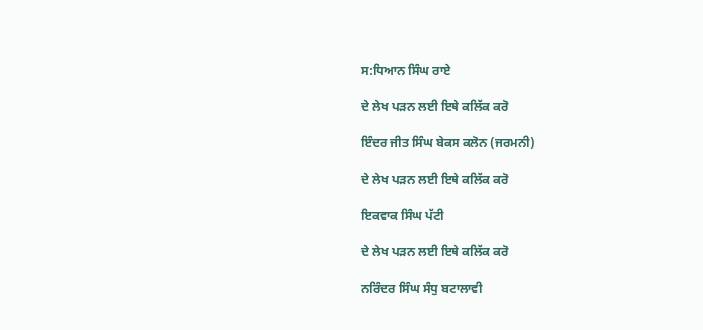ਸ:ਧਿਆਨ ਸਿੰਘ ਰਾਏ

ਦੇ ਲੇਖ ਪੜਨ ਲਈ ਇਥੇ ਕਲਿੱਕ ਕਰੋ

ਇੰਦਰ ਜੀਤ ਸਿੰਘ ਬੇਕਸ ਕਲੋਨ (ਜਰਮਨੀ)

ਦੇ ਲੇਖ ਪੜਨ ਲਈ ਇਥੇ ਕਲਿੱਕ ਕਰੋ

ਇਕਵਾਕ ਸਿੰਘ ਪੱਟੀ

ਦੇ ਲੇਖ ਪੜਨ ਲਈ ਇਥੇ ਕਲਿੱਕ ਕਰੋ

ਨਰਿੰਦਰ ਸਿੰਘ ਸੰਧੁ ਬਟਾਲਾਵੀ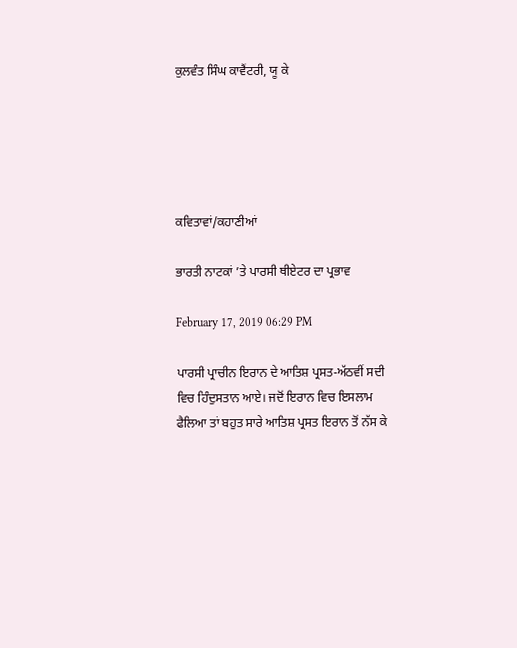ਕੁਲਵੰਤ ਸਿੰਘ ਕਾਵੈਂਟਰੀ, ਯੂ ਕੇ





ਕਵਿਤਾਵਾਂ/ਕਹਾਣੀਆਂ

ਭਾਰਤੀ ਨਾਟਕਾਂ ’ਤੇ ਪਾਰਸੀ ਥੀਏਟਰ ਦਾ ਪ੍ਰਭਾਵ

February 17, 2019 06:29 PM

ਪਾਰਸੀ ਪ੍ਰਾਚੀਨ ਇਰਾਨ ਦੇ ਆਤਿਸ਼ ਪ੍ਰਸਤ-ਅੱਠਵੀਂ ਸਦੀ ਵਿਚ ਹਿੰਦੁਸਤਾਨ ਆਏ। ਜਦੋਂ ਇਰਾਨ ਵਿਚ ਇਸਲਾਮ ਫੈਲਿਆ ਤਾਂ ਬਹੁਤ ਸਾਰੇ ਆਤਿਸ਼ ਪ੍ਰਸਤ ਇਰਾਨ ਤੋਂ ਨੱਸ ਕੇ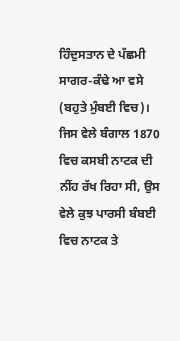ਹਿੰਦੁਸਤਾਨ ਦੇ ਪੱਛਮੀ ਸਾਗਰ-ਕੰਢੇ ਆ ਵਸੇ (ਬਹੁਤੇ ਮੁੰਬਈ ਵਿਚ)।
ਜਿਸ ਵੇਲੇ ਬੰਗਾਲ 1870 ਵਿਚ ਕਸਬੀ ਨਾਟਕ ਦੀ ਨੀਂਹ ਰੱਖ ਰਿਹਾ ਸੀ, ਉਸ ਵੇਲੇ ਕੁਝ ਪਾਰਸੀ ਬੰਬਈ ਵਿਚ ਨਾਟਕ ਤੇ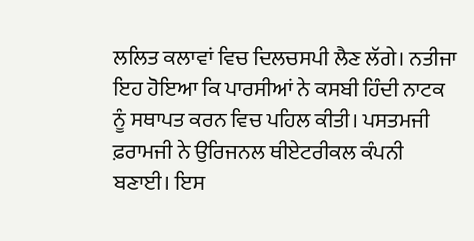ਲਲਿਤ ਕਲਾਵਾਂ ਵਿਚ ਦਿਲਚਸਪੀ ਲੈਣ ਲੱਗੇ। ਨਤੀਜਾ ਇਹ ਹੋਇਆ ਕਿ ਪਾਰਸੀਆਂ ਨੇ ਕਸਬੀ ਹਿੰਦੀ ਨਾਟਕ ਨੂੰ ਸਥਾਪਤ ਕਰਨ ਵਿਚ ਪਹਿਲ ਕੀਤੀ। ਪਸਤਮਜੀ ਫ਼ਰਾਮਜੀ ਨੇ ਉਰਿਜਨਲ ਥੀਏਟਰੀਕਲ ਕੰਪਨੀ ਬਣਾਈ। ਇਸ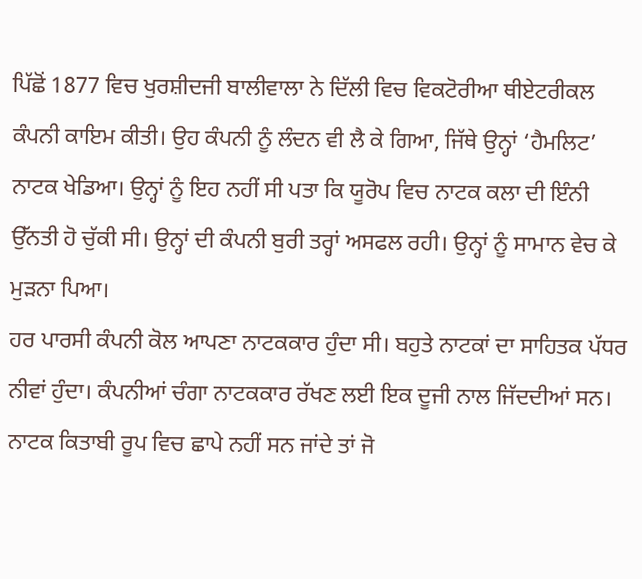ਪਿੱਛੋਂ 1877 ਵਿਚ ਖੁਰਸ਼ੀਦਜੀ ਬਾਲੀਵਾਲਾ ਨੇ ਦਿੱਲੀ ਵਿਚ ਵਿਕਟੋਰੀਆ ਥੀਏਟਰੀਕਲ ਕੰਪਨੀ ਕਾਇਮ ਕੀਤੀ। ਉਹ ਕੰਪਨੀ ਨੂੰ ਲੰਦਨ ਵੀ ਲੈ ਕੇ ਗਿਆ, ਜਿੱਥੇ ਉਨ੍ਹਾਂ ‘ਹੈਮਲਿਟ’ ਨਾਟਕ ਖੇਡਿਆ। ਉਨ੍ਹਾਂ ਨੂੰ ਇਹ ਨਹੀਂ ਸੀ ਪਤਾ ਕਿ ਯੂਰੋਪ ਵਿਚ ਨਾਟਕ ਕਲਾ ਦੀ ਇੰਨੀ ਉੱਨਤੀ ਹੋ ਚੁੱਕੀ ਸੀ। ਉਨ੍ਹਾਂ ਦੀ ਕੰਪਨੀ ਬੁਰੀ ਤਰ੍ਹਾਂ ਅਸਫਲ ਰਹੀ। ਉਨ੍ਹਾਂ ਨੂੰ ਸਾਮਾਨ ਵੇਚ ਕੇ ਮੁੜਨਾ ਪਿਆ।
ਹਰ ਪਾਰਸੀ ਕੰਪਨੀ ਕੋਲ ਆਪਣਾ ਨਾਟਕਕਾਰ ਹੁੰਦਾ ਸੀ। ਬਹੁਤੇ ਨਾਟਕਾਂ ਦਾ ਸਾਹਿਤਕ ਪੱਧਰ ਨੀਵਾਂ ਹੁੰਦਾ। ਕੰਪਨੀਆਂ ਚੰਗਾ ਨਾਟਕਕਾਰ ਰੱਖਣ ਲਈ ਇਕ ਦੂਜੀ ਨਾਲ ਜਿੱਦਦੀਆਂ ਸਨ। ਨਾਟਕ ਕਿਤਾਬੀ ਰੂਪ ਵਿਚ ਛਾਪੇ ਨਹੀਂ ਸਨ ਜਾਂਦੇ ਤਾਂ ਜੋ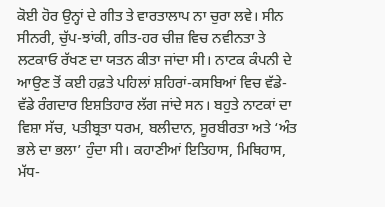ਕੋਈ ਹੋਰ ਉਨ੍ਹਾਂ ਦੇ ਗੀਤ ਤੇ ਵਾਰਤਾਲਾਪ ਨਾ ਚੁਰਾ ਲਵੇ। ਸੀਨ ਸੀਨਰੀ, ਚੁੱਪ-ਝਾਂਕੀ, ਗੀਤ-ਹਰ ਚੀਜ਼ ਵਿਚ ਨਵੀਨਤਾ ਤੇ ਲਟਕਾਓ ਰੱਖਣ ਦਾ ਯਤਨ ਕੀਤਾ ਜਾਂਦਾ ਸੀ। ਨਾਟਕ ਕੰਪਨੀ ਦੇ ਆਉਣ ਤੋਂ ਕਈ ਹਫ਼ਤੇ ਪਹਿਲਾਂ ਸ਼ਹਿਰਾਂ-ਕਸਬਿਆਂ ਵਿਚ ਵੱਡੇ-ਵੱਡੇ ਰੰਗਦਾਰ ਇਸ਼ਤਿਹਾਰ ਲੱਗ ਜਾਂਦੇ ਸਨ। ਬਹੁਤੇ ਨਾਟਕਾਂ ਦਾ ਵਿਸ਼ਾ ਸੱਚ, ਪਤੀਬ੍ਰਤਾ ਧਰਮ, ਬਲੀਦਾਨ, ਸੂਰਬੀਰਤਾ ਅਤੇ ‘ਅੰਤ ਭਲੇ ਦਾ ਭਲਾ’ ਹੁੰਦਾ ਸੀ। ਕਹਾਣੀਆਂ ਇਤਿਹਾਸ, ਮਿਥਿਹਾਸ, ਮੱਧ-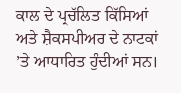ਕਾਲ ਦੇ ਪ੍ਰਚੱਲਿਤ ਕਿੱਸਿਆਂ ਅਤੇ ਸ਼ੈਕਸਪੀਅਰ ਦੇ ਨਾਟਕਾਂ ’ਤੇ ਆਧਾਰਿਤ ਹੁੰਦੀਆਂ ਸਨ।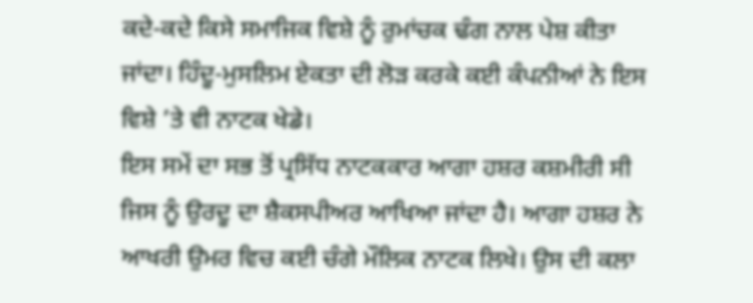ਕਦੇ-ਕਦੇ ਕਿਸੇ ਸਮਾਜਿਕ ਵਿਸ਼ੇ ਨੂੰ ਰੁਮਾਂਚਕ ਢੰਗ ਨਾਲ ਪੇਸ਼ ਕੀਤਾ ਜਾਂਦਾ। ਹਿੰਦੂ-ਮੁਸਲਿਮ ਏਕਤਾ ਦੀ ਲੋੜ ਕਰਕੇ ਕਈ ਕੰਪਨੀਆਂ ਨੇ ਇਸ ਵਿਸ਼ੇ ’ਤੇ ਵੀ ਨਾਟਕ ਖੇਡੇ।
ਇਸ ਸਮੇਂ ਦਾ ਸਭ ਤੋਂ ਪ੍ਰਸਿੱਧ ਨਾਟਕਕਾਰ ਆਗਾ ਹਸ਼ਰ ਕਸ਼ਮੀਰੀ ਸੀ ਜਿਸ ਨੂੰ ਉਰਦੂ ਦਾ ਸ਼ੈਕਸਪੀਅਰ ਆਖਿਆ ਜਾਂਦਾ ਹੈ। ਆਗਾ ਹਸ਼ਰ ਨੇ ਆਖਰੀ ਉਮਰ ਵਿਚ ਕਈ ਚੰਗੇ ਮੌਲਿਕ ਨਾਟਕ ਲਿਖੇ। ਉਸ ਦੀ ਕਲਾ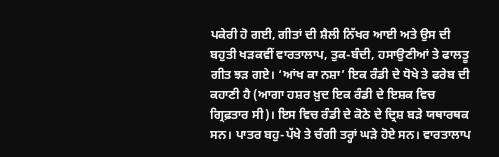ਪਕੇਰੀ ਹੋ ਗਈ, ਗੀਤਾਂ ਦੀ ਸ਼ੈਲੀ ਨਿੱਖਰ ਆਈ ਅਤੇ ਉਸ ਦੀ ਬਹੁਤੀ ਖੜਕਵੀਂ ਵਾਰਤਾਲਾਪ, ਤੁਕ-ਬੰਦੀ, ਹਸਾਉਣੀਆਂ ਤੇ ਫਾਲਤੂ ਗੀਤ ਝੜ ਗਏ। ‘ਆਂਖ ਕਾ ਨਸ਼ਾ’ ਇਕ ਰੰਡੀ ਦੇ ਧੋਖੇ ਤੇ ਫਰੇਬ ਦੀ ਕਹਾਣੀ ਹੈ (ਆਗਾ ਹਸ਼ਰ ਖ਼ੁਦ ਇਕ ਰੰਡੀ ਦੇ ਇਸ਼ਕ ਵਿਚ ਗ੍ਰਿਫ਼ਤਾਰ ਸੀ)। ਇਸ ਵਿਚ ਰੰਡੀ ਦੇ ਕੋਠੇ ਦੇ ਦ੍ਰਿਸ਼ ਬੜੇ ਯਥਾਰਥਕ ਸਨ। ਪਾਤਰ ਬਹੁ-ਪੱਖੇ ਤੇ ਚੰਗੀ ਤਰ੍ਹਾਂ ਘੜੇ ਹੋਏ ਸਨ। ਵਾਰਤਾਲਾਪ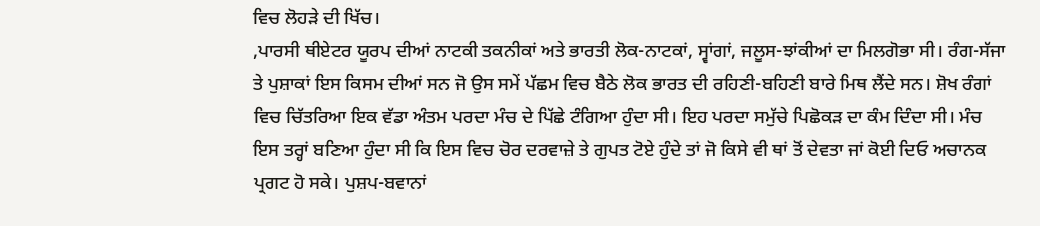ਵਿਚ ਲੋਹੜੇ ਦੀ ਖਿੱਚ।
,ਪਾਰਸੀ ਥੀਏਟਰ ਯੂਰਪ ਦੀਆਂ ਨਾਟਕੀ ਤਕਨੀਕਾਂ ਅਤੇ ਭਾਰਤੀ ਲੋਕ-ਨਾਟਕਾਂ, ਸ੍ਵਾਂਗਾਂ, ਜਲੂਸ-ਝਾਂਕੀਆਂ ਦਾ ਮਿਲਗੋਭਾ ਸੀ। ਰੰਗ-ਸੱਜਾ ਤੇ ਪੁਸ਼ਾਕਾਂ ਇਸ ਕਿਸਮ ਦੀਆਂ ਸਨ ਜੋ ਉਸ ਸਮੇਂ ਪੱਛਮ ਵਿਚ ਬੈਠੇ ਲੋਕ ਭਾਰਤ ਦੀ ਰਹਿਣੀ-ਬਹਿਣੀ ਬਾਰੇ ਮਿਥ ਲੈਂਦੇ ਸਨ। ਸ਼ੋਖ ਰੰਗਾਂ ਵਿਚ ਚਿੱਤਰਿਆ ਇਕ ਵੱਡਾ ਅੰਤਮ ਪਰਦਾ ਮੰਚ ਦੇ ਪਿੱਛੇ ਟੰਗਿਆ ਹੁੰਦਾ ਸੀ। ਇਹ ਪਰਦਾ ਸਮੁੱਚੇ ਪਿਛੋਕੜ ਦਾ ਕੰਮ ਦਿੰਦਾ ਸੀ। ਮੰਚ ਇਸ ਤਰ੍ਹਾਂ ਬਣਿਆ ਹੁੰਦਾ ਸੀ ਕਿ ਇਸ ਵਿਚ ਚੋਰ ਦਰਵਾਜ਼ੇ ਤੇ ਗੁਪਤ ਟੋਏ ਹੁੰਦੇ ਤਾਂ ਜੋ ਕਿਸੇ ਵੀ ਥਾਂ ਤੋਂ ਦੇਵਤਾ ਜਾਂ ਕੋਈ ਦਿਓ ਅਚਾਨਕ ਪ੍ਰਗਟ ਹੋ ਸਕੇ। ਪੁਸ਼ਪ-ਬਵਾਨਾਂ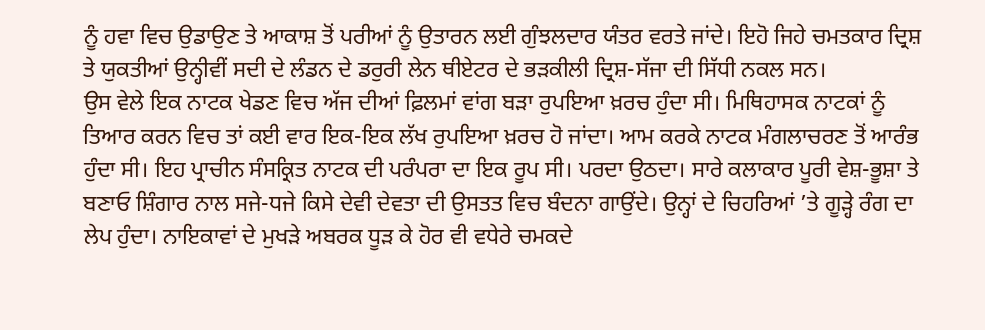ਨੂੰ ਹਵਾ ਵਿਚ ਉਡਾਉਣ ਤੇ ਆਕਾਸ਼ ਤੋਂ ਪਰੀਆਂ ਨੂੰ ਉਤਾਰਨ ਲਈ ਗੁੰਝਲਦਾਰ ਯੰਤਰ ਵਰਤੇ ਜਾਂਦੇ। ਇਹੋ ਜਿਹੇ ਚਮਤਕਾਰ ਦ੍ਰਿਸ਼ ਤੇ ਯੁਕਤੀਆਂ ਉਨ੍ਹੀਵੀਂ ਸਦੀ ਦੇ ਲੰਡਨ ਦੇ ਡਰੁਰੀ ਲੇਨ ਥੀਏਟਰ ਦੇ ਭੜਕੀਲੀ ਦ੍ਰਿਸ਼-ਸੱਜਾ ਦੀ ਸਿੱਧੀ ਨਕਲ ਸਨ।
ਉਸ ਵੇਲੇ ਇਕ ਨਾਟਕ ਖੇਡਣ ਵਿਚ ਅੱਜ ਦੀਆਂ ਫ਼ਿਲਮਾਂ ਵਾਂਗ ਬੜਾ ਰੁਪਇਆ ਖ਼ਰਚ ਹੁੰਦਾ ਸੀ। ਮਿਥਿਹਾਸਕ ਨਾਟਕਾਂ ਨੂੰ ਤਿਆਰ ਕਰਨ ਵਿਚ ਤਾਂ ਕਈ ਵਾਰ ਇਕ-ਇਕ ਲੱਖ ਰੁਪਇਆ ਖ਼ਰਚ ਹੋ ਜਾਂਦਾ। ਆਮ ਕਰਕੇ ਨਾਟਕ ਮੰਗਲਾਚਰਣ ਤੋਂ ਆਰੰਭ ਹੁੰਦਾ ਸੀ। ਇਹ ਪ੍ਰਾਚੀਨ ਸੰਸਕ੍ਰਿਤ ਨਾਟਕ ਦੀ ਪਰੰਪਰਾ ਦਾ ਇਕ ਰੂਪ ਸੀ। ਪਰਦਾ ਉਠਦਾ। ਸਾਰੇ ਕਲਾਕਾਰ ਪੂਰੀ ਵੇਸ਼-ਭੂਸ਼ਾ ਤੇ ਬਣਾਓ ਸ਼ਿੰਗਾਰ ਨਾਲ ਸਜੇ-ਧਜੇ ਕਿਸੇ ਦੇਵੀ ਦੇਵਤਾ ਦੀ ਉਸਤਤ ਵਿਚ ਬੰਦਨਾ ਗਾਉਂਦੇ। ਉਨ੍ਹਾਂ ਦੇ ਚਿਹਰਿਆਂ ’ਤੇ ਗੂੜ੍ਹੇ ਰੰਗ ਦਾ ਲੇਪ ਹੁੰਦਾ। ਨਾਇਕਾਵਾਂ ਦੇ ਮੁਖੜੇ ਅਬਰਕ ਧੂੜ ਕੇ ਹੋਰ ਵੀ ਵਧੇਰੇ ਚਮਕਦੇ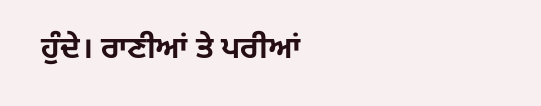ਹੁੰਦੇ। ਰਾਣੀਆਂ ਤੇ ਪਰੀਆਂ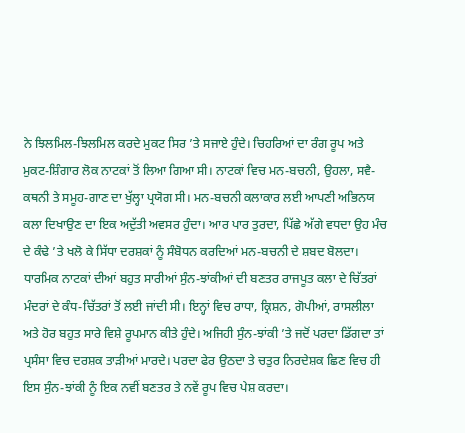ਨੇ ਝਿਲਮਿਲ-ਝਿਲਮਿਲ ਕਰਦੇ ਮੁਕਟ ਸਿਰ ’ਤੇ ਸਜਾਏ ਹੁੰਦੇ। ਚਿਹਰਿਆਂ ਦਾ ਰੰਗ ਰੂਪ ਅਤੇ ਮੁਕਟ-ਸ਼ਿੰਗਾਰ ਲੋਕ ਨਾਟਕਾਂ ਤੋਂ ਲਿਆ ਗਿਆ ਸੀ। ਨਾਟਕਾਂ ਵਿਚ ਮਨ-ਬਚਨੀ, ਉਹਲਾ, ਸਵੈ-ਕਥਨੀ ਤੇ ਸਮੂਹ-ਗਾਣ ਦਾ ਖੁੱਲ੍ਹਾ ਪ੍ਰਯੋਗ ਸੀ। ਮਨ-ਬਚਨੀ ਕਲਾਕਾਰ ਲਈ ਆਪਣੀ ਅਭਿਨਯ ਕਲਾ ਦਿਖਾਉਣ ਦਾ ਇਕ ਅਦੁੱਤੀ ਅਵਸਰ ਹੁੰਦਾ। ਆਰ ਪਾਰ ਤੁਰਦਾ, ਪਿੱਛੇ ਅੱਗੇ ਵਧਦਾ ਉਹ ਮੰਚ ਦੇ ਕੰਢੇ ’ਤੇ ਖਲੋ ਕੇ ਸਿੱਧਾ ਦਰਸ਼ਕਾਂ ਨੂੰ ਸੰਬੋਧਨ ਕਰਦਿਆਂ ਮਨ-ਬਚਨੀ ਦੇ ਸ਼ਬਦ ਬੋਲਦਾ।
ਧਾਰਮਿਕ ਨਾਟਕਾਂ ਦੀਆਂ ਬਹੁਤ ਸਾਰੀਆਂ ਸੁੰਨ-ਝਾਂਕੀਆਂ ਦੀ ਬਣਤਰ ਰਾਜਪੂਤ ਕਲਾ ਦੇ ਚਿੱਤਰਾਂ ਮੰਦਰਾਂ ਦੇ ਕੰਧ-ਚਿੱਤਰਾਂ ਤੋਂ ਲਈ ਜਾਂਦੀ ਸੀ। ਇਨ੍ਹਾਂ ਵਿਚ ਰਾਧਾ, ਕ੍ਰਿਸ਼ਨ, ਗੋਪੀਆਂ, ਰਾਸਲੀਲਾ ਅਤੇ ਹੋਰ ਬਹੁਤ ਸਾਰੇ ਵਿਸ਼ੇ ਰੂਪਮਾਨ ਕੀਤੇ ਹੁੰਦੇ। ਅਜਿਹੀ ਸੁੰਨ-ਝਾਂਕੀ ’ਤੇ ਜਦੋਂ ਪਰਦਾ ਡਿੱਗਦਾ ਤਾਂ ਪ੍ਰਸੰਸਾ ਵਿਚ ਦਰਸ਼ਕ ਤਾੜੀਆਂ ਮਾਰਦੇ। ਪਰਦਾ ਫੇਰ ਉਠਦਾ ਤੇ ਚਤੁਰ ਨਿਰਦੇਸ਼ਕ ਛਿਣ ਵਿਚ ਹੀ ਇਸ ਸੁੰਨ-ਝਾਂਕੀ ਨੂੰ ਇਕ ਨਵੀਂ ਬਣਤਰ ਤੇ ਨਵੇਂ ਰੂਪ ਵਿਚ ਪੇਸ਼ ਕਰਦਾ।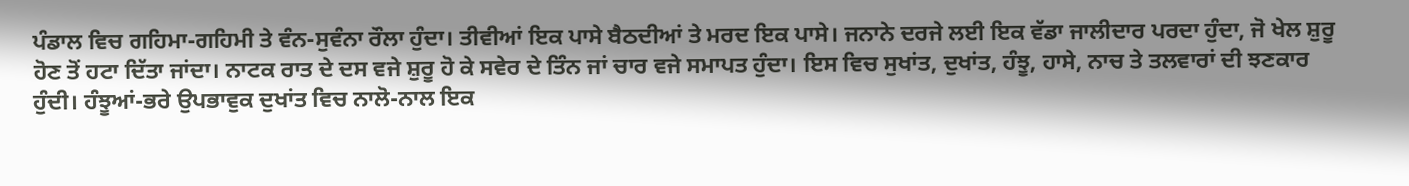ਪੰਡਾਲ ਵਿਚ ਗਹਿਮਾ-ਗਹਿਮੀ ਤੇ ਵੰਨ-ਸੁਵੰਨਾ ਰੌਲਾ ਹੁੰਦਾ। ਤੀਵੀਆਂ ਇਕ ਪਾਸੇ ਬੈਠਦੀਆਂ ਤੇ ਮਰਦ ਇਕ ਪਾਸੇ। ਜਨਾਨੇ ਦਰਜੇ ਲਈ ਇਕ ਵੱਡਾ ਜਾਲੀਦਾਰ ਪਰਦਾ ਹੁੰਦਾ, ਜੋ ਖੇਲ ਸ਼ੁਰੂ ਹੋਣ ਤੋਂ ਹਟਾ ਦਿੱਤਾ ਜਾਂਦਾ। ਨਾਟਕ ਰਾਤ ਦੇ ਦਸ ਵਜੇ ਸ਼ੁਰੂ ਹੋ ਕੇ ਸਵੇਰ ਦੇ ਤਿੰਨ ਜਾਂ ਚਾਰ ਵਜੇ ਸਮਾਪਤ ਹੁੰਦਾ। ਇਸ ਵਿਚ ਸੁਖਾਂਤ, ਦੁਖਾਂਤ, ਹੰਝੂ, ਹਾਸੇ, ਨਾਚ ਤੇ ਤਲਵਾਰਾਂ ਦੀ ਝਣਕਾਰ ਹੁੰਦੀ। ਹੰਝੂਆਂ-ਭਰੇ ਉਪਭਾਵੁਕ ਦੁਖਾਂਤ ਵਿਚ ਨਾਲੋ-ਨਾਲ ਇਕ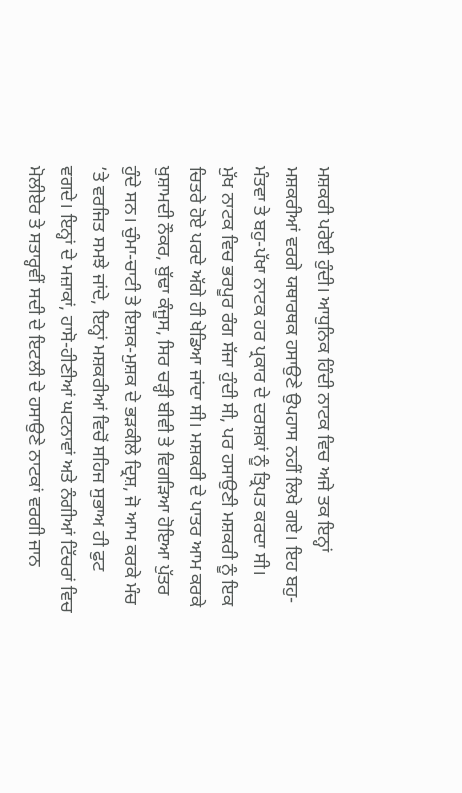ਮਸ਼ਕਰੀ ਪਰੋਈ ਹੁੰਦੀ। ਆਧੁਨਿਕ ਹਿੰਦੀ ਨਾਟਕ ਵਿਚ ਅਜੇ ਤਕ ਇਨ੍ਹਾਂ ਮਸ਼ਕਰੀਆਂ ਵਰਗੇ ਯਥਾਰਥਕ ਹਸਾਉਣੇ ਉਪਹਾਸ ਨਹੀਂ ਲਿਖੇ ਗਏ। ਇਹ ਬਹੁ-ਮੰਤਵਾ ਤੇ ਬਹੁ-ਪੱਖਾ ਨਾਟਕ ਹਰ ਪ੍ਰਕਾਰ ਦੇ ਦਰਸ਼ਕਾਂ ਨੂੰ ਤ੍ਰਿਪਤ ਕਰਦਾ ਸੀ।
ਮੁੱਖ ਨਾਟਕ ਵਿਚ ਭਰਪੂਰ ਰੰਗ ਸੱਜਾ ਹੁੰਦੀ ਸੀ, ਪਰ ਹਸਾਉਣੀ ਮਸ਼ਕਰੀ ਨੂੰ ਇਕ ਚਿਤਰੇ ਹੋਏ ਪਰਦੇ ਅੱਗੇ ਹੀ ਖੇਡਿਆ ਜਾਂਦਾ ਸੀ। ਮਸ਼ਕਰੀ ਦੇ ਪਾਤਰ ਆਮ ਕਰਕੇ ਖੁਸ਼ਾਮਦੀ ਨੌਕਰ, ਬੁੱਢਾ ਕੰਜੂਸ, ਸਿਰ ਚੜ੍ਹੀ ਬੀਵੀ ਤੇ ਵਿਗੜਿਆ ਹੋਇਆ ਪੁੱਤਰ ਹੁੰਦੇ ਸਨ। ਚੁੰਮਾ-ਚਾਟੀ ਤੇ ਇਸ਼ਕ-ਮੁਸ਼ਕ ਦੇ ਭੜਕੀਲੇ ਦ੍ਰਿਸ਼, ਜੋ ਆਮ ਕਰਕੇ ਮੰਚ ’ਤੇ ਵਰਜਿਤ ਸਮਝੇ ਜਾਂਦੇ, ਇਨ੍ਹਾਂ ਮਸ਼ਕਰੀਆਂ ਵਿਚੋਂ ਸਹਿਜ ਸੁਭਾਅ ਹੀ ਫੁਟ ਵਗਦੇ। ਇਨ੍ਹਾਂ ਦੇ ਮਜ਼ਾਕਾਂ, ਹਾਸੋ-ਹੀਣੀਆਂ ਘਟਨਾਵਾਂ ਅਤੇ ਨੰਗੀਆਂ ਟਿੱਚਰਾਂ ਵਿਚ ਮੋਲੀਏਰ ਤੇ ਸਤਾਰ੍ਹਵੀਂ ਸਦੀ ਦੇ ਇਟਲੀ ਦੇ ਹਸਾਉਣੇ ਨਾਟਕਾਂ ਵਰਗੀ ਜਾਨ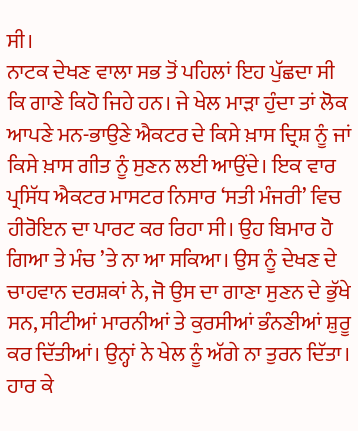ਸੀ।
ਨਾਟਕ ਦੇਖਣ ਵਾਲਾ ਸਭ ਤੋਂ ਪਹਿਲਾਂ ਇਹ ਪੁੱਛਦਾ ਸੀ ਕਿ ਗਾਣੇ ਕਿਹੋ ਜਿਹੇ ਹਨ। ਜੇ ਖੇਲ ਮਾੜਾ ਹੁੰਦਾ ਤਾਂ ਲੋਕ ਆਪਣੇ ਮਨ-ਭਾਉਣੇ ਐਕਟਰ ਦੇ ਕਿਸੇ ਖ਼ਾਸ ਦ੍ਰਿਸ਼ ਨੂੰ ਜਾਂ ਕਿਸੇ ਖ਼ਾਸ ਗੀਤ ਨੂੰ ਸੁਣਨ ਲਈ ਆਉਂਦੇ। ਇਕ ਵਾਰ ਪ੍ਰਸਿੱਧ ਐਕਟਰ ਮਾਸਟਰ ਨਿਸਾਰ ‘ਸਤੀ ਮੰਜਰੀ’ ਵਿਚ ਹੀਰੋਇਨ ਦਾ ਪਾਰਟ ਕਰ ਰਿਹਾ ਸੀ। ਉਹ ਬਿਮਾਰ ਹੋ ਗਿਆ ਤੇ ਮੰਚ ’ਤੇ ਨਾ ਆ ਸਕਿਆ। ਉਸ ਨੂੰ ਦੇਖਣ ਦੇ ਚਾਹਵਾਨ ਦਰਸ਼ਕਾਂ ਨੇ, ਜੋ ਉਸ ਦਾ ਗਾਣਾ ਸੁਣਨ ਦੇ ਭੁੱਖੇ ਸਨ, ਸੀਟੀਆਂ ਮਾਰਨੀਆਂ ਤੇ ਕੁਰਸੀਆਂ ਭੰਨਣੀਆਂ ਸ਼ੁਰੂ ਕਰ ਦਿੱਤੀਆਂ। ਉਨ੍ਹਾਂ ਨੇ ਖੇਲ ਨੂੰ ਅੱਗੇ ਨਾ ਤੁਰਨ ਦਿੱਤਾ। ਹਾਰ ਕੇ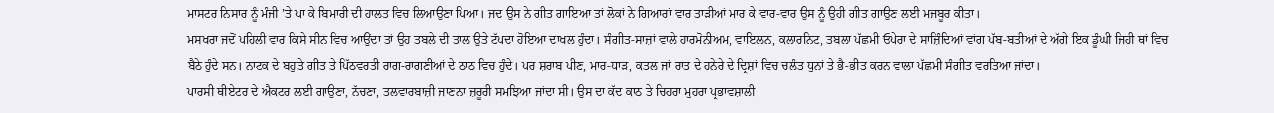ਮਾਸਟਰ ਨਿਸਾਰ ਨੂੰ ਮੰਜੀ ’ਤੇ ਪਾ ਕੇ ਬਿਮਾਰੀ ਦੀ ਹਾਲਤ ਵਿਚ ਲਿਆਉਣਾ ਪਿਆ। ਜਦ ਉਸ ਨੇ ਗੀਤ ਗਾਇਆ ਤਾਂ ਲੋਕਾਂ ਨੇ ਗਿਆਰਾਂ ਵਾਰ ਤਾੜੀਆਂ ਮਾਰ ਕੇ ਵਾਰ-ਵਾਰ ਉਸ ਨੂੰ ਉਹੀ ਗੀਤ ਗਾਉਣ ਲਈ ਮਜਬੂਰ ਕੀਤਾ।
ਮਸਖਰਾ ਜਦੋਂ ਪਹਿਲੀ ਵਾਰ ਕਿਸੇ ਸੀਨ ਵਿਚ ਆਉਂਦਾ ਤਾਂ ਉਹ ਤਬਲੇ ਦੀ ਤਾਲ ਉਤੇ ਟੱਪਦਾ ਹੋਇਆ ਦਾਖਲ ਹੁੰਦਾ। ਸੰਗੀਤ-ਸਾਜ਼ਾਂ ਵਾਲੇ ਹਾਰਮੋਨੀਅਮ, ਵਾਇਲਨ, ਕਲਾਰਨਿਟ, ਤਬਲਾ ਪੱਛਮੀ ਓਪੇਰਾ ਦੇ ਸਾਜ਼ਿੰਦਿਆਂ ਵਾਂਗ ਪੱਬ-ਬਤੀਆਂ ਦੇ ਅੱਗੇ ਇਕ ਡੂੰਘੀ ਜਿਹੀ ਥਾਂ ਵਿਚ ਬੈਠੇ ਹੁੰਦੇ ਸਨ। ਨਾਟਕ ਦੇ ਬਹੁਤੇ ਗੀਤ ਤੇ ਪਿੱਠਵਰਤੀ ਰਾਗ-ਰਾਗਣੀਆਂ ਦੇ ਠਾਠ ਵਿਚ ਹੁੰਦੇ। ਪਰ ਸ਼ਰਾਬ ਪੀਣ, ਮਾਰ-ਧਾੜ, ਕਤਲ ਜਾਂ ਰਾਤ ਦੇ ਹਨੇਰੇ ਦੇ ਦ੍ਰਿਸ਼ਾਂ ਵਿਚ ਚਲੰਤ ਧੁਨਾਂ ਤੇ ਭੈ-ਭੀਤ ਕਰਨ ਵਾਲਾ ਪੱਛਮੀ ਸੰਗੀਤ ਵਰਤਿਆ ਜਾਂਦਾ।
ਪਾਰਸੀ ਥੀਏਟਰ ਦੇ ਐਕਟਰ ਲਈ ਗਾਉਣਾ, ਨੱਚਣਾ, ਤਲਵਾਰਬਾਜ਼ੀ ਜਾਣਨਾ ਜ਼ਰੂਰੀ ਸਮਝਿਆ ਜਾਂਦਾ ਸੀ। ਉਸ ਦਾ ਕੱਦ ਕਾਠ ਤੇ ਚਿਹਰਾ ਮੁਹਰਾ ਪ੍ਰਭਾਵਸ਼ਾਲੀ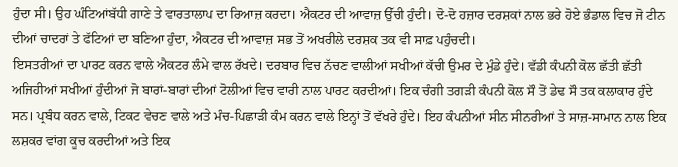ਹੁੰਦਾ ਸੀ। ਉਹ ਘੰਟਿਆਂਬੱਧੀ ਗਾਣੇ ਤੇ ਵਾਰਤਾਲਾਪ ਦਾ ਰਿਆਜ਼ ਕਰਦਾ। ਐਕਟਰ ਦੀ ਆਵਾਜ਼ ਉੱਚੀ ਹੁੰਦੀ। ਦੋ-ਦੋ ਹਜ਼ਾਰ ਦਰਸ਼ਕਾਂ ਨਾਲ ਭਰੇ ਹੋਏ ਭੰਡਾਲ ਵਿਚ ਜੋ ਟੀਨ ਦੀਆਂ ਚਾਦਰਾਂ ਤੇ ਫੱਟਿਆਂ ਦਾ ਬਣਿਆ ਹੁੰਦਾ, ਐਕਟਰ ਦੀ ਆਵਾਜ਼ ਸਭ ਤੋਂ ਅਖਰੀਲੇ ਦਰਸ਼ਕ ਤਕ ਵੀ ਸਾਫ਼ ਪਹੁੰਚਦੀ।
ਇਸਤਰੀਆਂ ਦਾ ਪਾਰਟ ਕਰਨ ਵਾਲੇ ਐਕਟਰ ਲੰਮੇ ਵਾਲ ਰੱਖਦੇ। ਦਰਬਾਰ ਵਿਚ ਨੱਚਣ ਵਾਲੀਆਂ ਸਖੀਆਂ ਕੱਚੀ ਉਮਰ ਦੇ ਮੁੰਡੇ ਹੁੰਦੇ। ਵੱਡੀ ਕੰਪਨੀ ਕੋਲ ਛੱਤੀ ਛੱਤੀ ਅਜਿਹੀਆਂ ਸਖੀਆਂ ਹੁੰਦੀਆਂ ਜੋ ਬਾਰਾਂ-ਬਾਰਾਂ ਦੀਆਂ ਟੋਲੀਆਂ ਵਿਚ ਵਾਰੀ ਨਾਲ ਪਾਰਟ ਕਰਦੀਆਂ। ਇਕ ਚੰਗੀ ਤਗੜੀ ਕੰਪਨੀ ਕੋਲ ਸੌ ਤੋਂ ਡੇਢ ਸੌ ਤਕ ਕਲਾਕਾਰ ਹੁੰਦੇ ਸਨ। ਪ੍ਰਬੰਧ ਕਰਨ ਵਾਲੇ, ਟਿਕਟ ਵੇਚਣ ਵਾਲੇ ਅਤੇ ਮੰਚ-ਪਿਛਾੜੀ ਕੰਮ ਕਰਨ ਵਾਲੇ ਇਨ੍ਹਾਂ ਤੋਂ ਵੱਖਰੇ ਹੁੰਦੇ। ਇਹ ਕੰਪਨੀਆਂ ਸੀਨ ਸੀਨਰੀਆਂ ਤੇ ਸਾਜ਼-ਸਾਮਾਨ ਨਾਲ ਇਕ ਲਸ਼ਕਰ ਵਾਂਗ ਕੂਚ ਕਰਦੀਆਂ ਅਤੇ ਇਕ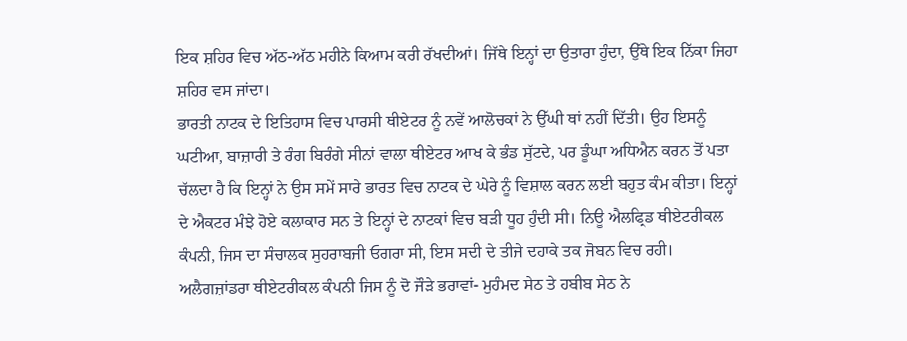ਇਕ ਸ਼ਹਿਰ ਵਿਚ ਅੱਠ-ਅੱਠ ਮਹੀਨੇ ਕਿਆਮ ਕਰੀ ਰੱਖਦੀਆਂ। ਜਿੱਥੇ ਇਨ੍ਹਾਂ ਦਾ ਉਤਾਰਾ ਹੁੰਦਾ, ਉੱਥੇ ਇਕ ਨਿੱਕਾ ਜਿਹਾ ਸ਼ਹਿਰ ਵਸ ਜਾਂਦਾ।
ਭਾਰਤੀ ਨਾਟਕ ਦੇ ਇਤਿਹਾਸ ਵਿਚ ਪਾਰਸੀ ਥੀਏਟਰ ਨੂੰ ਨਵੇਂ ਆਲੋਚਕਾਂ ਨੇ ਉੱਘੀ ਥਾਂ ਨਹੀਂ ਦਿੱਤੀ। ਉਹ ਇਸਨੂੰ ਘਟੀਆ, ਬਾਜ਼ਾਰੀ ਤੇ ਰੰਗ ਬਿਰੰਗੇ ਸੀਨਾਂ ਵਾਲਾ ਥੀਏਟਰ ਆਖ ਕੇ ਭੰਡ ਸੁੱਟਦੇ, ਪਰ ਡੂੰਘਾ ਅਧਿਐਨ ਕਰਨ ਤੋਂ ਪਤਾ ਚੱਲਦਾ ਹੈ ਕਿ ਇਨ੍ਹਾਂ ਨੇ ਉਸ ਸਮੇਂ ਸਾਰੇ ਭਾਰਤ ਵਿਚ ਨਾਟਕ ਦੇ ਘੇਰੇ ਨੂੰ ਵਿਸ਼ਾਲ ਕਰਨ ਲਈ ਬਹੁਤ ਕੰਮ ਕੀਤਾ। ਇਨ੍ਹਾਂ ਦੇ ਐਕਟਰ ਮੰਝੇ ਹੋਏ ਕਲਾਕਾਰ ਸਨ ਤੇ ਇਨ੍ਹਾਂ ਦੇ ਨਾਟਕਾਂ ਵਿਚ ਬੜੀ ਧੂਹ ਹੁੰਦੀ ਸੀ। ਨਿਊ ਐਲਫ੍ਰਿਡ ਥੀਏਟਰੀਕਲ ਕੰਪਨੀ, ਜਿਸ ਦਾ ਸੰਚਾਲਕ ਸੁਹਰਾਬਜੀ ਓਗਰਾ ਸੀ, ਇਸ ਸਦੀ ਦੇ ਤੀਜੇ ਦਹਾਕੇ ਤਕ ਜੋਬਨ ਵਿਚ ਰਹੀ। ਅਲੈਗਜ਼ਾਂਡਰਾ ਥੀਏਟਰੀਕਲ ਕੰਪਨੀ ਜਿਸ ਨੂੰ ਦੋ ਜੌੜੇ ਭਰਾਵਾਂ- ਮੁਹੰਮਦ ਸੇਠ ਤੇ ਹਬੀਬ ਸੇਠ ਨੇ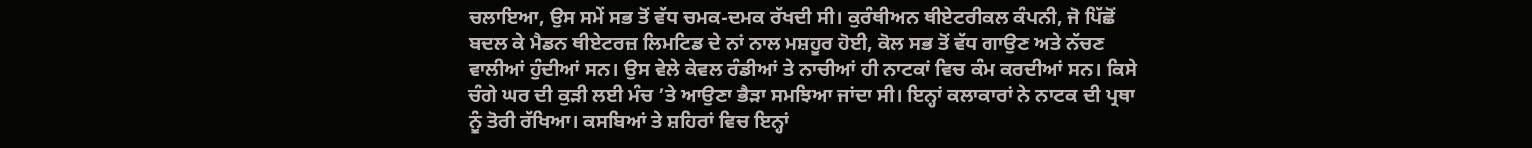ਚਲਾਇਆ, ਉਸ ਸਮੇਂ ਸਭ ਤੋਂ ਵੱਧ ਚਮਕ-ਦਮਕ ਰੱਖਦੀ ਸੀ। ਕੁਰੰਥੀਅਨ ਥੀਏਟਰੀਕਲ ਕੰਪਨੀ, ਜੋ ਪਿੱਛੋਂ ਬਦਲ ਕੇ ਮੈਡਨ ਥੀਏਟਰਜ਼ ਲਿਮਟਿਡ ਦੇ ਨਾਂ ਨਾਲ ਮਸ਼ਹੂਰ ਹੋਈ, ਕੋਲ ਸਭ ਤੋਂ ਵੱਧ ਗਾਉਣ ਅਤੇ ਨੱਚਣ ਵਾਲੀਆਂ ਹੁੰਦੀਆਂ ਸਨ। ਉਸ ਵੇਲੇ ਕੇਵਲ ਰੰਡੀਆਂ ਤੇ ਨਾਚੀਆਂ ਹੀ ਨਾਟਕਾਂ ਵਿਚ ਕੰਮ ਕਰਦੀਆਂ ਸਨ। ਕਿਸੇ ਚੰਗੇ ਘਰ ਦੀ ਕੁੜੀ ਲਈ ਮੰਚ ’ਤੇ ਆਉਣਾ ਭੈੜਾ ਸਮਝਿਆ ਜਾਂਦਾ ਸੀ। ਇਨ੍ਹਾਂ ਕਲਾਕਾਰਾਂ ਨੇ ਨਾਟਕ ਦੀ ਪ੍ਰਥਾ ਨੂੰ ਤੋਰੀ ਰੱਖਿਆ। ਕਸਬਿਆਂ ਤੇ ਸ਼ਹਿਰਾਂ ਵਿਚ ਇਨ੍ਹਾਂ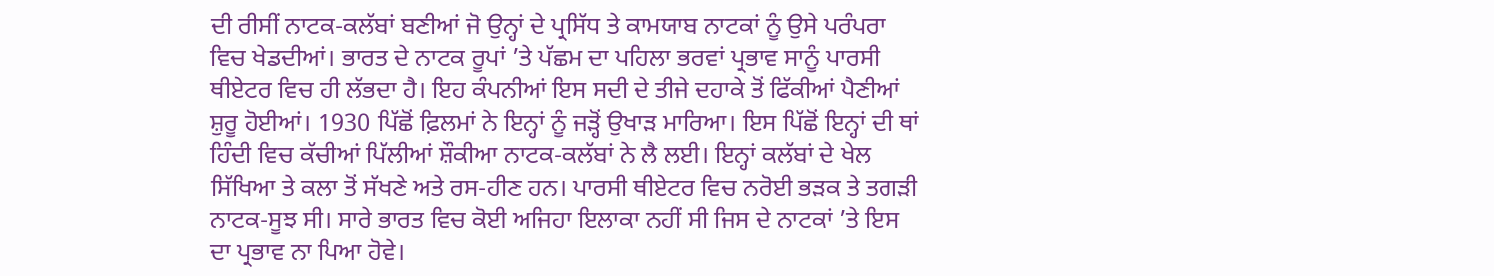ਦੀ ਰੀਸੀਂ ਨਾਟਕ-ਕਲੱਬਾਂ ਬਣੀਆਂ ਜੋ ਉਨ੍ਹਾਂ ਦੇ ਪ੍ਰਸਿੱਧ ਤੇ ਕਾਮਯਾਬ ਨਾਟਕਾਂ ਨੂੰ ਉਸੇ ਪਰੰਪਰਾ ਵਿਚ ਖੇਡਦੀਆਂ। ਭਾਰਤ ਦੇ ਨਾਟਕ ਰੂਪਾਂ ’ਤੇ ਪੱਛਮ ਦਾ ਪਹਿਲਾ ਭਰਵਾਂ ਪ੍ਰਭਾਵ ਸਾਨੂੰ ਪਾਰਸੀ ਥੀਏਟਰ ਵਿਚ ਹੀ ਲੱਭਦਾ ਹੈ। ਇਹ ਕੰਪਨੀਆਂ ਇਸ ਸਦੀ ਦੇ ਤੀਜੇ ਦਹਾਕੇ ਤੋਂ ਫਿੱਕੀਆਂ ਪੈਣੀਆਂ ਸ਼ੁਰੂ ਹੋਈਆਂ। 1930 ਪਿੱਛੋਂ ਫ਼ਿਲਮਾਂ ਨੇ ਇਨ੍ਹਾਂ ਨੂੰ ਜੜ੍ਹੋਂ ਉਖਾੜ ਮਾਰਿਆ। ਇਸ ਪਿੱਛੋਂ ਇਨ੍ਹਾਂ ਦੀ ਥਾਂ ਹਿੰਦੀ ਵਿਚ ਕੱਚੀਆਂ ਪਿੱਲੀਆਂ ਸ਼ੌਕੀਆ ਨਾਟਕ-ਕਲੱਬਾਂ ਨੇ ਲੈ ਲਈ। ਇਨ੍ਹਾਂ ਕਲੱਬਾਂ ਦੇ ਖੇਲ ਸਿੱਖਿਆ ਤੇ ਕਲਾ ਤੋਂ ਸੱਖਣੇ ਅਤੇ ਰਸ-ਹੀਣ ਹਨ। ਪਾਰਸੀ ਥੀਏਟਰ ਵਿਚ ਨਰੋਈ ਭੜਕ ਤੇ ਤਗੜੀ ਨਾਟਕ-ਸੂਝ ਸੀ। ਸਾਰੇ ਭਾਰਤ ਵਿਚ ਕੋਈ ਅਜਿਹਾ ਇਲਾਕਾ ਨਹੀਂ ਸੀ ਜਿਸ ਦੇ ਨਾਟਕਾਂ ’ਤੇ ਇਸ ਦਾ ਪ੍ਰਭਾਵ ਨਾ ਪਿਆ ਹੋਵੇ।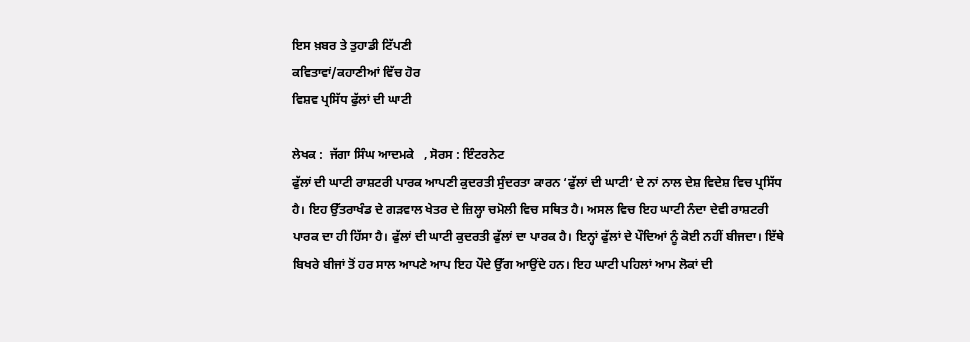ਇਸ ਖ਼ਬਰ ਤੇ ਤੁਹਾਡੀ ਟਿੱਪਣੀ
ਕਵਿਤਾਵਾਂ/ਕਹਾਣੀਆਂ ਵਿੱਚ ਹੋਰ
ਵਿਸ਼ਵ ਪ੍ਰਸਿੱਧ ਫੁੱਲਾਂ ਦੀ ਘਾਟੀ

ਲੇਖਕ :  ਜੱਗਾ ਸਿੰਘ ਆਦਮਕੇ   , ਸੋਰਸ : ਇੰਟਰਨੇਟ
ਫੁੱਲਾਂ ਦੀ ਘਾਟੀ ਰਾਸ਼ਟਰੀ ਪਾਰਕ ਆਪਣੀ ਕੁਦਰਤੀ ਸੁੰਦਰਤਾ ਕਾਰਨ ‘ਫੁੱਲਾਂ ਦੀ ਘਾਟੀ’ ਦੇ ਨਾਂ ਨਾਲ ਦੇਸ਼ ਵਿਦੇਸ਼ ਵਿਚ ਪ੍ਰਸਿੱਧ ਹੈ। ਇਹ ਉੱਤਰਾਖੰਡ ਦੇ ਗੜਵਾਲ ਖੇਤਰ ਦੇ ਜ਼ਿਲ੍ਹਾ ਚਮੋਲੀ ਵਿਚ ਸਥਿਤ ਹੈ। ਅਸਲ ਵਿਚ ਇਹ ਘਾਟੀ ਨੰਦਾ ਦੇਵੀ ਰਾਸ਼ਟਰੀ ਪਾਰਕ ਦਾ ਹੀ ਹਿੱਸਾ ਹੈ। ਫੁੱਲਾਂ ਦੀ ਘਾਟੀ ਕੁਦਰਤੀ ਫੁੱਲਾਂ ਦਾ ਪਾਰਕ ਹੈ। ਇਨ੍ਹਾਂ ਫੁੱਲਾਂ ਦੇ ਪੌਦਿਆਂ ਨੂੰ ਕੋਈ ਨਹੀਂ ਬੀਜਦਾ। ਇੱਥੇ ਬਿਖਰੇ ਬੀਜਾਂ ਤੋਂ ਹਰ ਸਾਲ ਆਪਣੇ ਆਪ ਇਹ ਪੌਦੇ ਉੱਗ ਆਉਂਦੇ ਹਨ। ਇਹ ਘਾਟੀ ਪਹਿਲਾਂ ਆਮ ਲੋਕਾਂ ਦੀ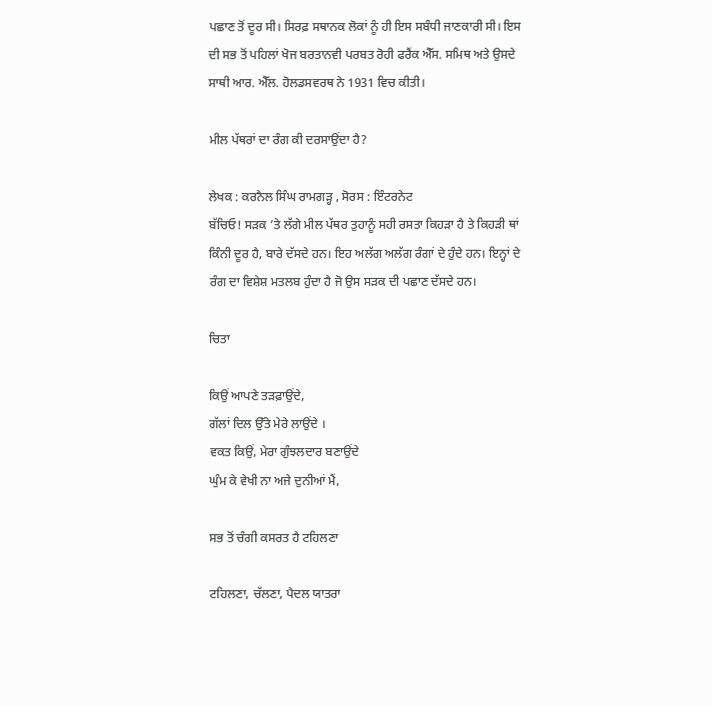ਪਛਾਣ ਤੋਂ ਦੂਰ ਸੀ। ਸਿਰਫ਼ ਸਥਾਨਕ ਲੋਕਾਂ ਨੂੰ ਹੀ ਇਸ ਸਬੰਧੀ ਜਾਣਕਾਰੀ ਸੀ। ਇਸ ਦੀ ਸਭ ਤੋਂ ਪਹਿਲਾਂ ਖੋਜ ਬਰਤਾਨਵੀ ਪਰਬਤ ਰੋਹੀ ਫਰੈਂਕ ਐੱਸ. ਸਮਿਥ ਅਤੇ ਉਸਦੇ ਸਾਥੀ ਆਰ. ਐੱਲ. ਹੋਲਡਸਵਰਥ ਨੇ 1931 ਵਿਚ ਕੀਤੀ।

ਮੀਲ ਪੱਥਰਾਂ ਦਾ ਰੰਗ ਕੀ ਦਰਸਾਉਂਦਾ ਹੈ?

ਲੇਖਕ : ਕਰਨੈਲ ਸਿੰਘ ਰਾਮਗੜ੍ਹ , ਸੋਰਸ : ਇੰਟਰਨੇਟ
ਬੱਚਿਓ! ਸੜਕ ’ਤੇ ਲੱਗੇ ਮੀਲ ਪੱਥਰ ਤੁਹਾਨੂੰ ਸਹੀ ਰਸਤਾ ਕਿਹੜਾ ਹੈ ਤੇ ਕਿਹੜੀ ਥਾਂ ਕਿੰਨੀ ਦੂਰ ਹੈ, ਬਾਰੇ ਦੱਸਦੇ ਹਨ। ਇਹ ਅਲੱਗ ਅਲੱਗ ਰੰਗਾਂ ਦੇ ਹੁੰਦੇ ਹਨ। ਇਨ੍ਹਾਂ ਦੇ ਰੰਗ ਦਾ ਵਿਸ਼ੇਸ਼ ਮਤਲਬ ਹੁੰਦਾ ਹੈ ਜੋ ਉਸ ਸੜਕ ਦੀ ਪਛਾਣ ਦੱਸਦੇ ਹਨ।

ਚਿਤਾ

ਕਿਉਂ ਆਪਣੇ ਤੜਫ਼ਾਉਂਦੇ,
ਗੱਲਾਂ ਦਿਲ ਉੱਤੇ ਮੇਰੇ ਲਾਉਂਦੇ ।
ਵਕਤ ਕਿਉਂ, ਮੇਰਾ ਗੁੰਝਲਦਾਰ ਬਣਾਉਂਦੇ
ਘੁੰਮ ਕੇ ਵੇਖੀ ਨਾ ਅਜੇ ਦੁਨੀਆਂ ਮੈਂ,

ਸਭ ਤੋਂ ਚੰਗੀ ਕਸਰਤ ਹੈ ਟਹਿਲਣਾ

ਟਹਿਲਣਾ, ਚੱਲਣਾ, ਪੈਦਲ ਯਾਤਰਾ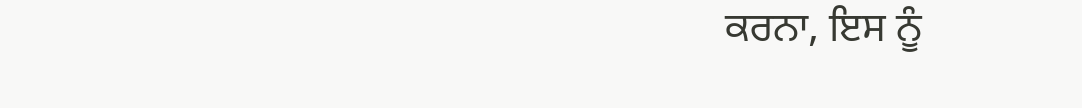ਕਰਨਾ, ਇਸ ਨੂੰ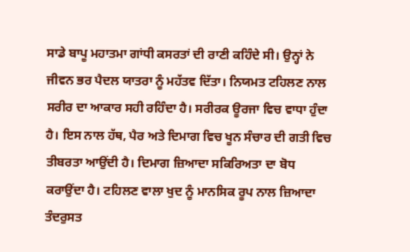ਸਾਡੇ ਬਾਪੂ ਮਹਾਤਮਾ ਗਾਂਧੀ ਕਸਰਤਾਂ ਦੀ ਰਾਣੀ ਕਹਿੰਦੇ ਸੀ। ਉਨ੍ਹਾਂ ਨੇ ਜੀਵਨ ਭਰ ਪੈਦਲ ਯਾਤਰਾ ਨੂੰ ਮਹੱਤਵ ਦਿੱਤਾ। ਨਿਯਮਤ ਟਹਿਲਣ ਨਾਲ ਸਰੀਰ ਦਾ ਆਕਾਰ ਸਹੀ ਰਹਿੰਦਾ ਹੈ। ਸਰੀਰਕ ਊਰਜਾ ਵਿਚ ਵਾਧਾ ਹੁੰਦਾ ਹੈ। ਇਸ ਨਾਲ ਹੱਥ, ਪੈਰ ਅਤੇ ਦਿਮਾਗ ਵਿਚ ਖੂਨ ਸੰਚਾਰ ਦੀ ਗਤੀ ਵਿਚ ਤੀਬਰਤਾ ਆਉਂਦੀ ਹੈ। ਦਿਮਾਗ ਜ਼ਿਆਦਾ ਸਕਿਰਿਅਤਾ ਦਾ ਬੋਧ ਕਰਾਉਂਦਾ ਹੈ। ਟਹਿਲਣ ਵਾਲਾ ਖੁਦ ਨੂੰ ਮਾਨਸਿਕ ਰੂਪ ਨਾਲ ਜ਼ਿਆਦਾ ਤੰਦਰੁਸਤ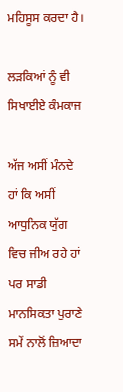ਮਹਿਸੂਸ ਕਰਦਾ ਹੈ।

ਲੜਕਿਆਂ ਨੂੰ ਵੀ ਸਿਖਾਈਏ ਕੰਮਕਾਜ

ਅੱਜ ਅਸੀਂ ਮੰਨਦੇ ਹਾਂ ਕਿ ਅਸੀਂ ਆਧੁਨਿਕ ਯੁੱਗ ਵਿਚ ਜੀਅ ਰਹੇ ਹਾਂ ਪਰ ਸਾਡੀ ਮਾਨਸਿਕਤਾ ਪੁਰਾਣੇ ਸਮੇਂ ਨਾਲੋਂ ਜ਼ਿਆਦਾ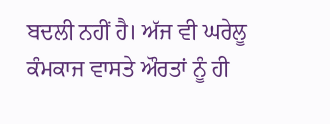ਬਦਲੀ ਨਹੀਂ ਹੈ। ਅੱਜ ਵੀ ਘਰੇਲੂ ਕੰਮਕਾਜ ਵਾਸਤੇ ਔਰਤਾਂ ਨੂੰ ਹੀ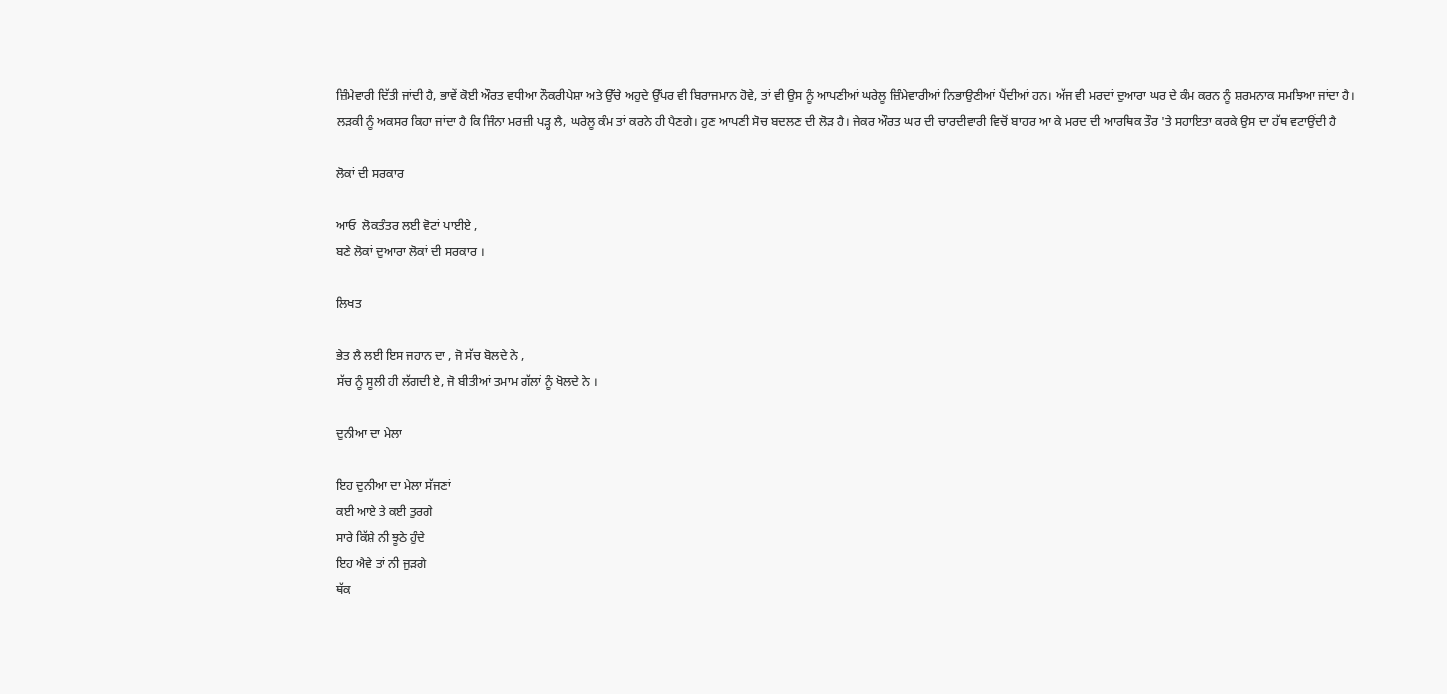ਜ਼ਿੰਮੇਵਾਰੀ ਦਿੱਤੀ ਜਾਂਦੀ ਹੈ, ਭਾਵੇਂ ਕੋਈ ਔਰਤ ਵਧੀਆ ਨੌਕਰੀਪੇਸ਼ਾ ਅਤੇ ਉੱਚੇ ਅਹੁਦੇ ਉੱਪਰ ਵੀ ਬਿਰਾਜਮਾਨ ਹੋਵੇ, ਤਾਂ ਵੀ ਉਸ ਨੂੰ ਆਪਣੀਆਂ ਘਰੇਲੂ ਜ਼ਿੰਮੇਵਾਰੀਆਂ ਨਿਭਾਉਣੀਆਂ ਪੈਂਦੀਆਂ ਹਨ। ਅੱਜ ਵੀ ਮਰਦਾਂ ਦੁਆਰਾ ਘਰ ਦੇ ਕੰਮ ਕਰਨ ਨੂੰ ਸ਼ਰਮਨਾਕ ਸਮਝਿਆ ਜਾਂਦਾ ਹੈ। ਲੜਕੀ ਨੂੰ ਅਕਸਰ ਕਿਹਾ ਜਾਂਦਾ ਹੈ ਕਿ ਜਿੰਨਾ ਮਰਜ਼ੀ ਪੜ੍ਹ ਲੈ, ਘਰੇਲੂ ਕੰਮ ਤਾਂ ਕਰਨੇ ਹੀ ਪੈਣਗੇ। ਹੁਣ ਆਪਣੀ ਸੋਚ ਬਦਲਣ ਦੀ ਲੋੜ ਹੈ। ਜੇਕਰ ਔਰਤ ਘਰ ਦੀ ਚਾਰਦੀਵਾਰੀ ਵਿਚੋਂ ਬਾਹਰ ਆ ਕੇ ਮਰਦ ਦੀ ਆਰਥਿਕ ਤੌਰ 'ਤੇ ਸਹਾਇਤਾ ਕਰਕੇ ਉਸ ਦਾ ਹੱਥ ਵਟਾਉਂਦੀ ਹੈ

ਲੋਕਾਂ ਦੀ ਸਰਕਾਰ

ਆਓ  ਲੋਕਤੰਤਰ ਲਈ ਵੋਟਾਂ ਪਾਈਏ ,
ਬਣੇ ਲੋਕਾਂ ਦੁਆਰਾ ਲੋਕਾਂ ਦੀ ਸਰਕਾਰ ।

ਲਿਖਤ

ਭੇਤ ਲੈ ਲਈ ਇਸ ਜਹਾਨ ਦਾ , ਜੋ ਸੱਚ ਬੋਲਦੇ ਨੇ ,
ਸੱਚ ਨੂੰ ਸੂਲੀ ਹੀ ਲੱਗਦੀ ਏ, ਜੋ ਬੀਤੀਆਂ ਤਮਾਮ ਗੱਲਾਂ ਨੂੰ ਖੋਲਦੇ ਨੇ ।

ਦੁਨੀਆ ਦਾ ਮੇਲਾ

ਇਹ ਦੁਨੀਆ ਦਾ ਮੇਲਾ ਸੱਜਣਾਂ
ਕਈ ਆਏ ਤੇ ਕਈ ਤੁਰਗੇ
ਸਾਰੇ ਕਿੱਸ਼ੇ ਨੀ ਝੂਠੇ ਹੁੰਦੇ
ਇਹ ਐਵੇ ਤਾਂ ਨੀ ਜੁੜਗੇ
ਥੱਕ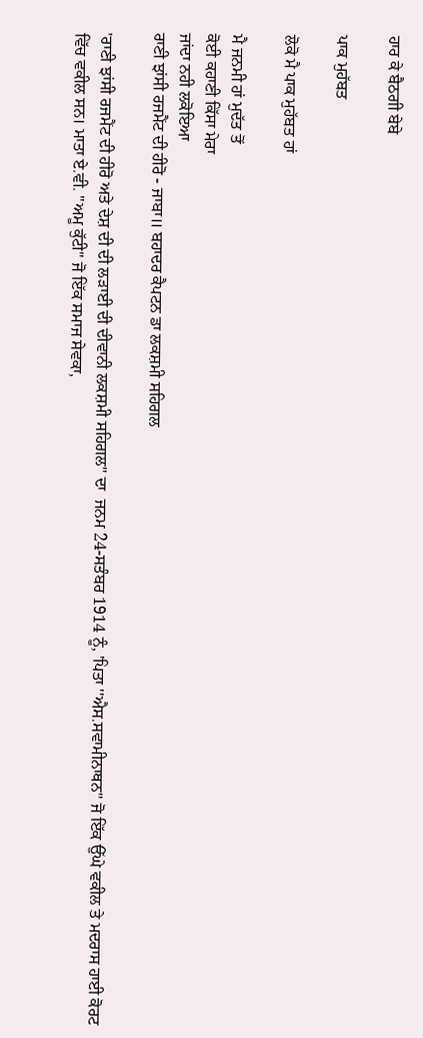ਹਾਰ ਕੇ ਬੈਠਗੀ ਬੇਬੇ

ਪਾਕ ਮੁਹੱਬਤ

ਲੋਕੋ ਮੈ ਪਾਕ ਮੁਹੱਬਤ ਹਾਂ

ਮੈ ਜਨਮੀ ਹਾਂ ਮੁਦੱਤ ਤੋਂ
ਕੋਈ ਕਹਾਣੀ ਕਿੱਸਾ ਮੇਰਾ
ਜਾਂਦਾ ਨਹੀ ਲਕੋਇਆ
ਰਾਣੀ ਝਾਂਸੀ ਰਜਮੈਂਟ ਦੀ ਹੀਰੋ - ਜਾਬਾ॥ ਬਹਾਦਰ ਕੈਪਟਨ ਡਾ ਲਕਸ਼ਮੀ ਸਹਿਗਲ

'ਰਾਣੀ ਝਾਂਸੀ ਰਜਮੈਂਟ ਦੀ ਹੀਰੋ ਅਤੇ ਦੇਸ਼ ਦੀ ਦੀ ਲੜਾਈ ਦੀ ਦੀਵਾਨੀ ਲਕਸ਼ਮੀ ਸਹਿਗਲ'' ਦਾ  ਜਨਮ 24-ਸਤੰਬਰ 1914 ਨੂੰ, 'ਪਿਤਾ ''ਐਸ.ਸਵਾਮੀਨਾਥਨ'' ਜੋ ਇੱਕ ਉੱਘੇ ਵਕੀਲ ਤੇ ਮਦਰਾਸ ਹਾਈ ਕੋਰਟ ਵਿੱਚ ਵਕੀਲ ਸਨ। ਮਾਤਾ ਏ.ਵੀ. ''ਅਮੂ ਕੁੱਟੀ'' ਜੋ ਇੱਕ ਸਮਾਜ ਸੇਵਕਾ,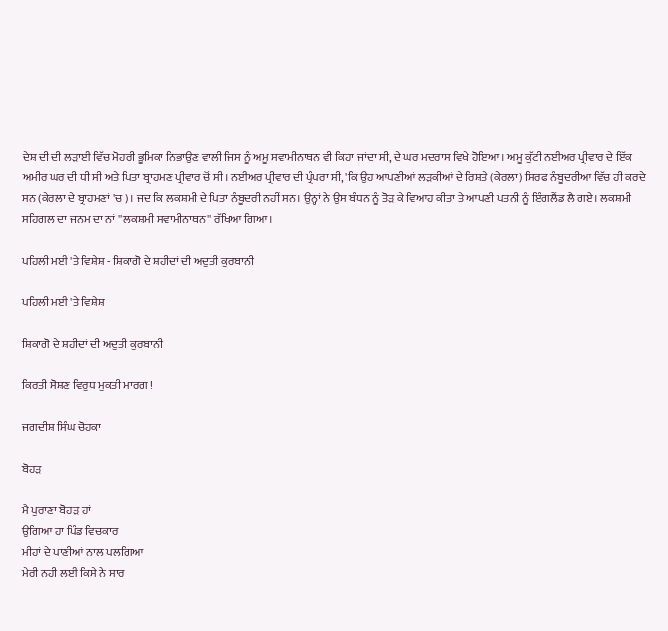ਦੇਸ਼ ਦੀ ਦੀ ਲੜਾਈ ਵਿੱਚ ਮੋਹਰੀ ਭੂਮਿਕਾ ਨਿਭਾਉਣ ਵਾਲੀ ਜਿਸ ਨੂੰ ਅਮੂ ਸਵਾਮੀਨਾਥਨ ਵੀ ਕਿਹਾ ਜਾਂਦਾ ਸੀ, ਦੇ ਘਰ ਮਦਰਾਸ ਵਿਖੇ ਹੋਇਆ। ਅਮੂ ਕੁੱਟੀ ਨਈਅਰ ਪ੍ਰੀਵਾਰ ਦੇ ਇੱਕ ਅਮੀਰ ਘਰ ਦੀ ਧੀ ਸੀ ਅਤੇ ਪਿਤਾ ਬ੍ਰਾਹਮਣ ਪ੍ਰੀਵਾਰ ਚੋਂ ਸੀ। ਨਈਅਰ ਪ੍ਰੀਵਾਰ ਦੀ ਪ੍ਰੰਪਰਾ ਸੀ, 'ਕਿ ਉਹ ਆਪਣੀਆਂ ਲੜਕੀਆਂ ਦੇ ਰਿਸ਼ਤੇ (ਕੇਰਲਾ) ਸਿਰਫ ਨੰਬੂਦਰੀਆ ਵਿੱਚ ਹੀ ਕਰਦੇ ਸਨ (ਕੇਰਲਾ ਦੇ ਬ੍ਰਾਹਮਣਾਂ 'ਚ)। ਜਦ ਕਿ ਲਕਸ਼ਮੀ ਦੇ ਪਿਤਾ ਨੰਬੂਦਰੀ ਨਹੀਂ ਸਨ। ਉਨ੍ਹਾਂ ਨੇ ਉਸ ਬੰਧਨ ਨੂੰ ਤੋੜ ਕੇ ਵਿਆਹ ਕੀਤਾ ਤੇ ਆਪਣੀ ਪਤਨੀ ਨੂੰ ਇੰਗਲੈਂਡ ਲੈ ਗਏ। ਲਕਸ਼ਮੀ ਸਹਿਗਲ ਦਾ ਜਨਮ ਦਾ ਨਾਂ ''ਲਕਸ਼ਮੀ ਸਵਾਮੀਨਾਥਨ'' ਰੱਖਿਆ ਗਿਆ।

ਪਹਿਲੀ ਮਈ 'ਤੇ ਵਿਸ਼ੇਸ਼ - ਸ਼ਿਕਾਗੋ ਦੇ ਸ਼ਹੀਦਾਂ ਦੀ ਅਦੁਤੀ ਕੁਰਬਾਨੀ

ਪਹਿਲੀ ਮਈ 'ਤੇ ਵਿਸ਼ੇਸ਼

ਸ਼ਿਕਾਗੋ ਦੇ ਸ਼ਹੀਦਾਂ ਦੀ ਅਦੁਤੀ ਕੁਰਬਾਨੀ

ਕਿਰਤੀ ਸੋਸ਼ਣ ਵਿਰੁਧ ਮੁਕਤੀ ਮਾਰਗ !

ਜਗਦੀਸ਼ ਸਿੰਘ ਚੋਹਕਾ

ਬੋਹੜ

ਮੈ ਪੁਰਾਣਾ ਬੋਹੜ ਹਾਂ
ਉਗਿਆ ਹਾ ਪਿੰਡ ਵਿਚਕਾਰ
ਮੀਹਾਂ ਦੇ ਪਾਣੀਆਂ ਨਾਲ ਪਲਗਿਆ
ਮੇਰੀ ਨਹੀ ਲਈ ਕਿਸੇ ਨੇ ਸਾਰ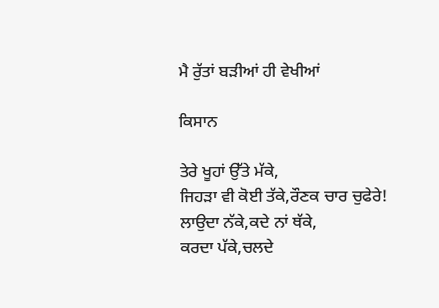ਮੈ ਰੁੱਤਾਂ ਬੜੀਆਂ ਹੀ ਵੇਖੀਆਂ

ਕਿਸਾਨ

ਤੇਰੇ ਖੂਹਾਂ ਉੱਤੇ ਮੱਕੇ,
ਜਿਹੜਾ ਵੀ ਕੋਈ ਤੱਕੇ,ਰੌਣਕ ਚਾਰ ਚੁਫੇਰੇ!
ਲਾਉਦਾ ਨੱਕੇ,ਕਦੇ ਨਾਂ ਥੱਕੇ,
ਕਰਦਾ ਪੱਕੇ,ਚਲਦੇ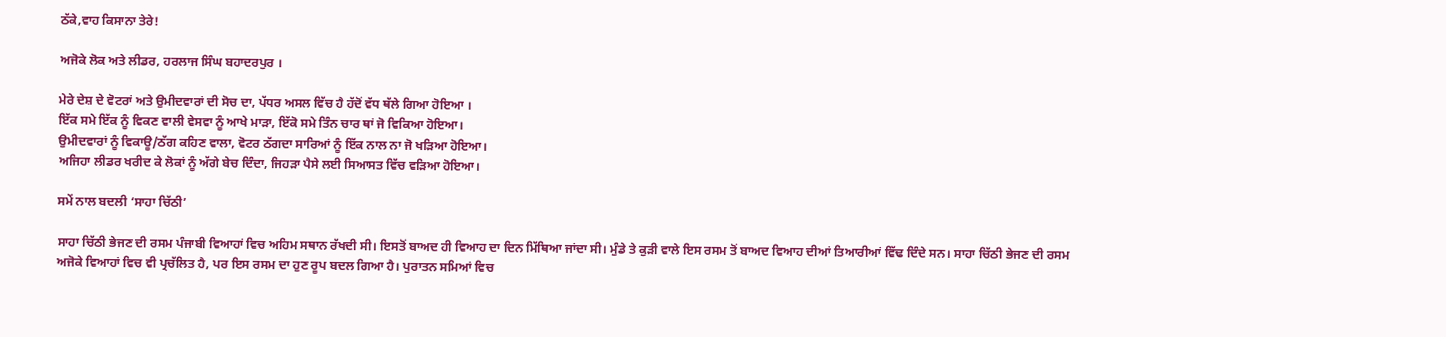ਠੱਕੇ,ਵਾਹ ਕਿਸਾਨਾ ਤੇਰੇ!

ਅਜੋਕੇ ਲੋਕ ਅਤੇ ਲੀਡਰ, ਹਰਲਾਜ ਸਿੰਘ ਬਹਾਦਰਪੁਰ ।

ਮੇਰੇ ਦੇਸ਼ ਦੇ ਵੋਟਰਾਂ ਅਤੇ ਉਮੀਦਵਾਰਾਂ ਦੀ ਸੋਚ ਦਾ, ਪੱਧਰ ਅਸਲ ਵਿੱਚ ਹੈ ਹੱਦੋਂ ਵੱਧ ਥੱਲੇ ਗਿਆ ਹੋਇਆ ।
ਇੱਕ ਸਮੇ ਇੱਕ ਨੂੰ ਵਿਕਣ ਵਾਲੀ ਵੇਸਵਾ ਨੂੰ ਆਖੇ ਮਾੜਾ, ਇੱਕੋ ਸਮੇ ਤਿੰਨ ਚਾਰ ਥਾਂ ਜੋ ਵਿਕਿਆ ਹੋਇਆ।
ਉਮੀਦਵਾਰਾਂ ਨੂੰ ਵਿਕਾਊ/ਠੱਗ ਕਹਿਣ ਵਾਲਾ, ਵੋਟਰ ਠੱਗਦਾ ਸਾਰਿਆਂ ਨੂੰ ਇੱਕ ਨਾਲ ਨਾ ਜੋ ਖੜਿਆ ਹੋਇਆ।
ਅਜਿਹਾ ਲੀਡਰ ਖਰੀਦ ਕੇ ਲੋਕਾਂ ਨੂੰ ਅੱਗੇ ਬੇਚ ਦਿੰਦਾ, ਜਿਹੜਾ ਪੈਸੇ ਲਈ ਸਿਆਸਤ ਵਿੱਚ ਵੜਿਆ ਹੋਇਆ।

ਸਮੇਂ ਨਾਲ ਬਦਲੀ ‘ਸਾਹਾ ਚਿੱਠੀ’

ਸਾਹਾ ਚਿੱਠੀ ਭੇਜਣ ਦੀ ਰਸਮ ਪੰਜਾਬੀ ਵਿਆਹਾਂ ਵਿਚ ਅਹਿਮ ਸਥਾਨ ਰੱਖਦੀ ਸੀ। ਇਸਤੋਂ ਬਾਅਦ ਹੀ ਵਿਆਹ ਦਾ ਦਿਨ ਮਿੱਥਿਆ ਜਾਂਦਾ ਸੀ। ਮੁੰਡੇ ਤੇ ਕੁੜੀ ਵਾਲੇ ਇਸ ਰਸਮ ਤੋਂ ਬਾਅਦ ਵਿਆਹ ਦੀਆਂ ਤਿਆਰੀਆਂ ਵਿੱਢ ਦਿੰਦੇ ਸਨ। ਸਾਹਾ ਚਿੱਠੀ ਭੇਜਣ ਦੀ ਰਸਮ ਅਜੋਕੇ ਵਿਆਹਾਂ ਵਿਚ ਵੀ ਪ੍ਰਚੱਲਿਤ ਹੈ, ਪਰ ਇਸ ਰਸਮ ਦਾ ਹੁਣ ਰੂਪ ਬਦਲ ਗਿਆ ਹੈ। ਪੁਰਾਤਨ ਸਮਿਆਂ ਵਿਚ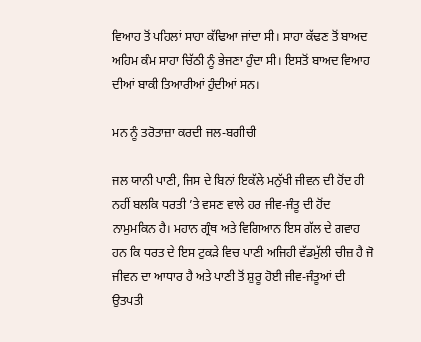ਵਿਆਹ ਤੋਂ ਪਹਿਲਾਂ ਸਾਹਾ ਕੱਢਿਆ ਜਾਂਦਾ ਸੀ। ਸਾਹਾ ਕੱਢਣ ਤੋਂ ਬਾਅਦ ਅਹਿਮ ਕੰਮ ਸਾਹਾ ਚਿੱਠੀ ਨੂੰ ਭੇਜਣਾ ਹੁੰਦਾ ਸੀ। ਇਸਤੋਂ ਬਾਅਦ ਵਿਆਹ ਦੀਆਂ ਬਾਕੀ ਤਿਆਰੀਆਂ ਹੁੰਦੀਆਂ ਸਨ।

ਮਨ ਨੂੰ ਤਰੋਤਾਜ਼ਾ ਕਰਦੀ ਜਲ-ਬਗੀਚੀ

ਜਲ ਯਾਨੀ ਪਾਣੀ, ਜਿਸ ਦੇ ਬਿਨਾਂ ਇਕੱਲੇ ਮਨੁੱਖੀ ਜੀਵਨ ਦੀ ਹੋਂਦ ਹੀ ਨਹੀਂ ਬਲਕਿ ਧਰਤੀ ’ਤੇ ਵਸਣ ਵਾਲੇ ਹਰ ਜੀਵ-ਜੰਤੂ ਦੀ ਹੋਂਦ ਨਾਮੁਮਕਿਨ ਹੈ। ਮਹਾਨ ਗ੍ਰੰਥ ਅਤੇ ਵਿਗਿਆਨ ਇਸ ਗੱਲ ਦੇ ਗਵਾਹ ਹਨ ਕਿ ਧਰਤ ਦੇ ਇਸ ਟੁਕੜੇ ਵਿਚ ਪਾਣੀ ਅਜਿਹੀ ਵੱਡਮੁੱਲੀ ਚੀਜ਼ ਹੈ ਜੋ ਜੀਵਨ ਦਾ ਆਧਾਰ ਹੈ ਅਤੇ ਪਾਣੀ ਤੋਂ ਸ਼ੁਰੂ ਹੋਈ ਜੀਵ-ਜੰਤੂਆਂ ਦੀ ਉਤਪਤੀ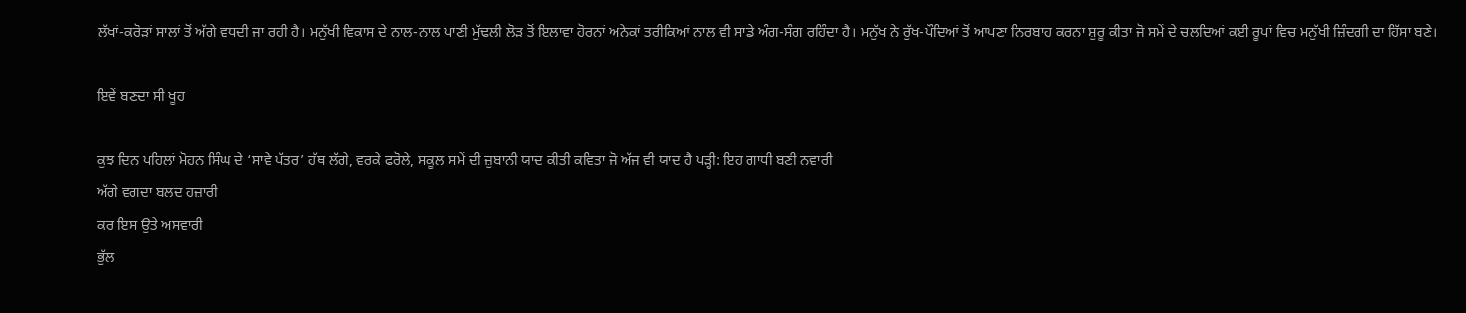ਲੱਖਾਂ-ਕਰੋੜਾਂ ਸਾਲਾਂ ਤੋਂ ਅੱਗੇ ਵਧਦੀ ਜਾ ਰਹੀ ਹੈ। ਮਨੁੱਖੀ ਵਿਕਾਸ ਦੇ ਨਾਲ-ਨਾਲ ਪਾਣੀ ਮੁੱਢਲੀ ਲੋੜ ਤੋਂ ਇਲਾਵਾ ਹੋਰਨਾਂ ਅਨੇਕਾਂ ਤਰੀਕਿਆਂ ਨਾਲ ਵੀ ਸਾਡੇ ਅੰਗ-ਸੰਗ ਰਹਿੰਦਾ ਹੈ। ਮਨੁੱਖ ਨੇ ਰੁੱਖ-ਪੌਦਿਆਂ ਤੋਂ ਆਪਣਾ ਨਿਰਬਾਹ ਕਰਨਾ ਸ਼ੁਰੂ ਕੀਤਾ ਜੋ ਸਮੇਂ ਦੇ ਚਲਦਿਆਂ ਕਈ ਰੂਪਾਂ ਵਿਚ ਮਨੁੱਖੀ ਜ਼ਿੰਦਗੀ ਦਾ ਹਿੱਸਾ ਬਣੇ।

ਇਵੇਂ ਬਣਦਾ ਸੀ ਖੂਹ

ਕੁਝ ਦਿਨ ਪਹਿਲਾਂ ਮੋਹਨ ਸਿੰਘ ਦੇ ‘ਸਾਵੇ ਪੱਤਰ’ ਹੱਥ ਲੱਗੇ, ਵਰਕੇ ਫਰੋਲੇ, ਸਕੂਲ ਸਮੇਂ ਦੀ ਜ਼ੁਬਾਨੀ ਯਾਦ ਕੀਤੀ ਕਵਿਤਾ ਜੋ ਅੱਜ ਵੀ ਯਾਦ ਹੈ ਪੜ੍ਹੀ: ਇਹ ਗਾਧੀ ਬਣੀ ਨਵਾਰੀ
ਅੱਗੇ ਵਗਦਾ ਬਲਦ ਹਜ਼ਾਰੀ
ਕਰ ਇਸ ਉਤੇ ਅਸਵਾਰੀ
ਭੁੱਲ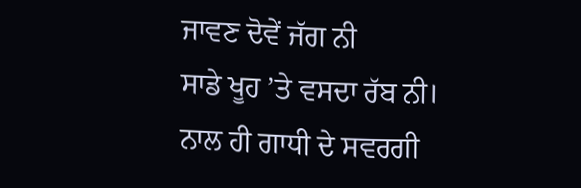ਜਾਵਣ ਦੋਵੇਂ ਜੱਗ ਨੀ
ਸਾਡੇ ਖੂਹ ’ਤੇ ਵਸਦਾ ਰੱਬ ਨੀ।
ਨਾਲ ਹੀ ਗਾਧੀ ਦੇ ਸਵਰਗੀ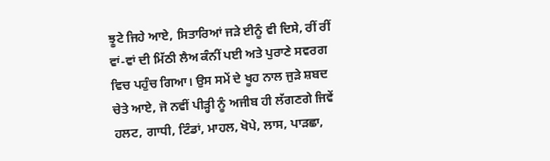ਝੂਟੇ ਜਿਹੇ ਆਏ, ਸਿਤਾਰਿਆਂ ਜੜੇ ਈਨੂੰ ਵੀ ਦਿਸੇ, ਰੀਂ ਰੀਂ ਵਾਂ-ਵਾਂ ਦੀ ਮਿੱਠੀ ਲੈਅ ਕੰਨੀਂ ਪਈ ਅਤੇ ਪੁਰਾਣੇ ਸਵਰਗ ਵਿਚ ਪਹੁੰਚ ਗਿਆ। ਉਸ ਸਮੇਂ ਦੇ ਖੂਹ ਨਾਲ ਜੁੜੇ ਸ਼ਬਦ ਚੇਤੇ ਆਏ, ਜੋ ਨਵੀਂ ਪੀੜ੍ਹੀ ਨੂੰ ਅਜੀਬ ਹੀ ਲੱਗਣਗੇ ਜਿਵੇਂ ਹਲਟ, ਗਾਧੀ, ਟਿੰਡਾਂ, ਮਾਹਲ, ਖੋਪੇ, ਲਾਸ, ਪਾੜਛਾ,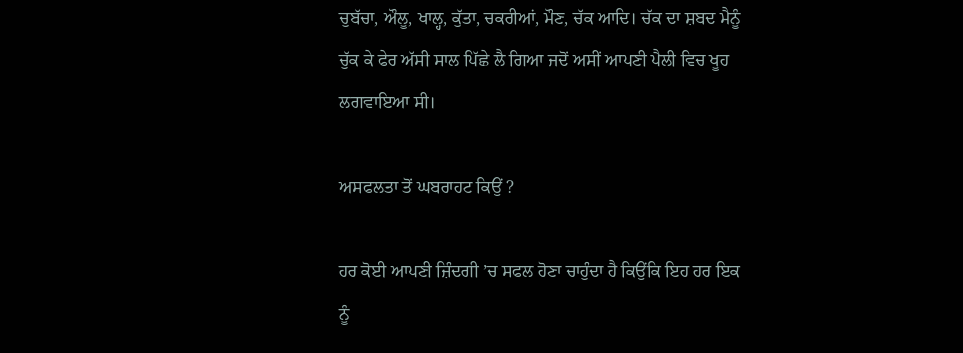ਚੁਬੱਚਾ, ਔਲੂ, ਖਾਲ੍ਹ, ਕੁੱਤਾ, ਚਕਰੀਆਂ, ਮੌਣ, ਚੱਕ ਆਦਿ। ਚੱਕ ਦਾ ਸ਼ਬਦ ਮੈਨੂੰ ਚੁੱਕ ਕੇ ਫੇਰ ਅੱਸੀ ਸਾਲ ਪਿੱਛੇ ਲੈ ਗਿਆ ਜਦੋਂ ਅਸੀਂ ਆਪਣੀ ਪੈਲੀ ਵਿਚ ਖੂਹ ਲਗਵਾਇਆ ਸੀ।

ਅਸਫਲਤਾ ਤੋਂ ਘਬਰਾਹਟ ਕਿਉਂ ?

ਹਰ ਕੋਈ ਆਪਣੀ ਜ਼ਿੰਦਗੀ ’ਚ ਸਫਲ ਹੋਣਾ ਚਾਹੁੰਦਾ ਹੈ ਕਿਉਂਕਿ ਇਹ ਹਰ ਇਕ ਨੂੰ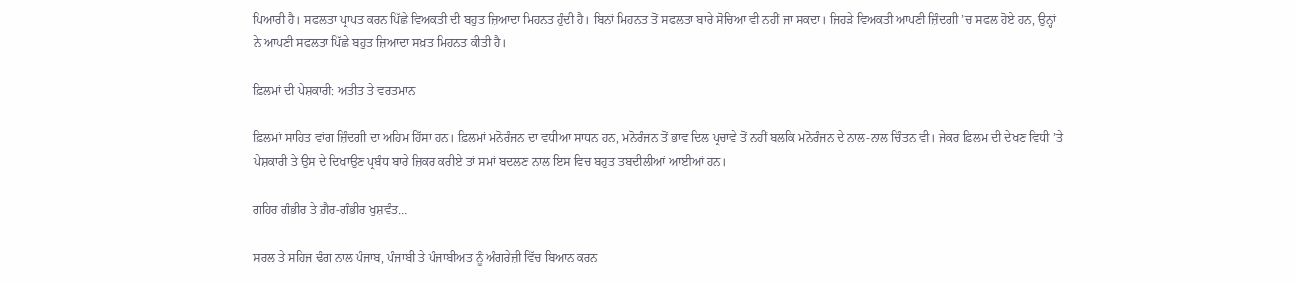ਪਿਆਰੀ ਹੈ। ਸਫਲਤਾ ਪ੍ਰਾਪਤ ਕਰਨ ਪਿੱਛੇ ਵਿਅਕਤੀ ਦੀ ਬਹੁਤ ਜ਼ਿਆਦਾ ਮਿਹਨਤ ਹੁੰਦੀ ਹੈ। ਬਿਨਾਂ ਮਿਹਨਤ ਤੋਂ ਸਫਲਤਾ ਬਾਰੇ ਸੋਚਿਆ ਵੀ ਨਹੀਂ ਜਾ ਸਕਦਾ। ਜਿਹੜੇ ਵਿਅਕਤੀ ਆਪਣੀ ਜ਼ਿੰਦਗੀ ’ਚ ਸਫਲ ਹੋਏ ਹਨ, ਉਨ੍ਹਾਂ ਨੇ ਆਪਣੀ ਸਫਲਤਾ ਪਿੱਛੇ ਬਹੁਤ ਜ਼ਿਆਦਾ ਸਖ਼ਤ ਮਿਹਨਤ ਕੀਤੀ ਹੈ।

ਫ਼ਿਲਮਾਂ ਦੀ ਪੇਸ਼ਕਾਰੀ: ਅਤੀਤ ਤੇ ਵਰਤਮਾਨ

ਫ਼ਿਲਮਾਂ ਸਾਹਿਤ ਵਾਂਗ ਜ਼ਿੰਦਗੀ ਦਾ ਅਹਿਮ ਹਿੱਸਾ ਹਨ। ਫ਼ਿਲਮਾਂ ਮਨੋਰੰਜਨ ਦਾ ਵਧੀਆ ਸਾਧਨ ਹਨ, ਮਨੋਰੰਜਨ ਤੋਂ ਭਾਵ ਦਿਲ ਪ੍ਰਚਾਵੇ ਤੋਂ ਨਹੀਂ ਬਲਕਿ ਮਨੋਰੰਜਨ ਦੇ ਨਾਲ-ਨਾਲ ਚਿੰਤਨ ਵੀ। ਜੇਕਰ ਫ਼ਿਲਮ ਦੀ ਦੇਖਣ ਵਿਧੀ ’ਤੇ ਪੇਸ਼ਕਾਰੀ ਤੇ ਉਸ ਦੇ ਦਿਖਾਉਣ ਪ੍ਰਬੰਧ ਬਾਰੇ ਜ਼ਿਕਰ ਕਰੀਏ ਤਾਂ ਸਮਾਂ ਬਦਲਣ ਨਾਲ ਇਸ ਵਿਚ ਬਹੁਤ ਤਬਦੀਲੀਆਂ ਆਈਆਂ ਹਨ।

ਗਹਿਰ ਗੰਭੀਰ ਤੇ ਗ਼ੈਰ-ਗੰਭੀਰ ਖੁਸ਼ਵੰਤ…

ਸਰਲ ਤੇ ਸਹਿਜ ਢੰਗ ਨਾਲ ਪੰਜਾਬ, ਪੰਜਾਬੀ ਤੇ ਪੰਜਾਬੀਅਤ ਨੂੰ ਅੰਗਰੇਜ਼ੀ ਵਿੱਚ ਬਿਆਨ ਕਰਨ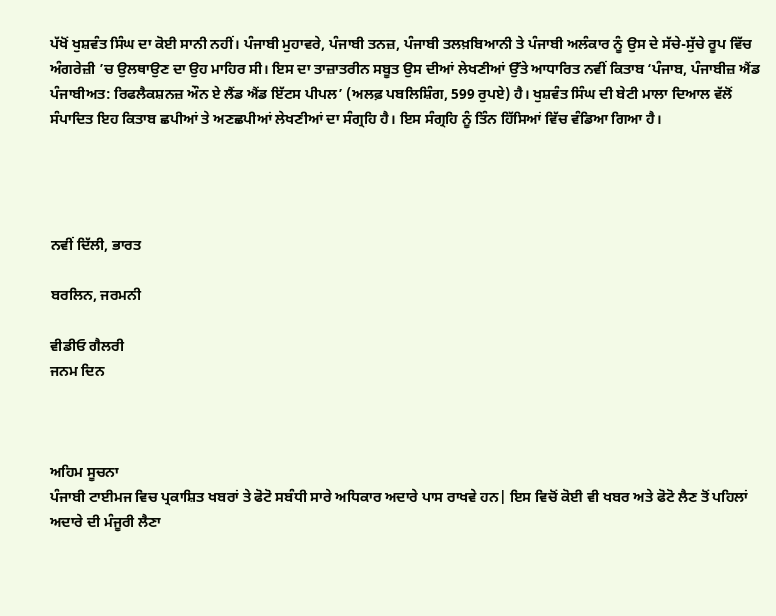ਪੱਖੋਂ ਖੁਸ਼ਵੰਤ ਸਿੰਘ ਦਾ ਕੋਈ ਸਾਨੀ ਨਹੀਂ। ਪੰਜਾਬੀ ਮੁਹਾਵਰੇ, ਪੰਜਾਬੀ ਤਨਜ਼, ਪੰਜਾਬੀ ਤਲਖ਼ਬਿਆਨੀ ਤੇ ਪੰਜਾਬੀ ਅਲੰਕਾਰ ਨੂੰ ਉਸ ਦੇ ਸੱਚੇ-ਸੁੱਚੇ ਰੂਪ ਵਿੱਚ ਅੰਗਰੇਜ਼ੀ ’ਚ ਉਲਥਾਉਣ ਦਾ ਉਹ ਮਾਹਿਰ ਸੀ। ਇਸ ਦਾ ਤਾਜ਼ਾਤਰੀਨ ਸਬੂਤ ਉਸ ਦੀਆਂ ਲੇਖਣੀਆਂ ਉੱਤੇ ਆਧਾਰਿਤ ਨਵੀਂ ਕਿਤਾਬ ‘ਪੰਜਾਬ, ਪੰਜਾਬੀਜ਼ ਐਂਡ ਪੰਜਾਬੀਅਤ: ਰਿਫਲੈਕਸ਼ਨਜ਼ ਔਨ ਏ ਲੈਂਡ ਐਂਡ ਇੱਟਸ ਪੀਪਲ’ (ਅਲਫ਼ ਪਬਲਿਸ਼ਿੰਗ, 599 ਰੁਪਏ) ਹੈ। ਖੁਸ਼ਵੰਤ ਸਿੰਘ ਦੀ ਬੇਟੀ ਮਾਲਾ ਦਿਆਲ ਵੱਲੋਂ ਸੰਪਾਦਿਤ ਇਹ ਕਿਤਾਬ ਛਪੀਆਂ ਤੇ ਅਣਛਪੀਆਂ ਲੇਖਣੀਆਂ ਦਾ ਸੰਗ੍ਰਹਿ ਹੈ। ਇਸ ਸੰਗ੍ਰਹਿ ਨੂੰ ਤਿੰਨ ਹਿੱਸਿਆਂ ਵਿੱਚ ਵੰਡਿਆ ਗਿਆ ਹੈ।




ਨਵੀਂ ਦਿੱਲੀ, ਭਾਰਤ

ਬਰਲਿਨ, ਜਰਮਨੀ

ਵੀਡੀਓ ਗੈਲਰੀ
ਜਨਮ ਦਿਨ



ਅਹਿਮ ਸੂਚਨਾ
ਪੰਜਾਬੀ ਟਾਈਮਜ ਵਿਚ ਪ੍ਰਕਾਸ਼ਿਤ ਖਬਰਾਂ ਤੇ ਫੋਟੋ ਸਬੰਧੀ ਸਾਰੇ ਅਧਿਕਾਰ ਅਦਾਰੇ ਪਾਸ ਰਾਖਵੇ ਹਨ| ਇਸ ਵਿਚੋਂ ਕੋਈ ਵੀ ਖਬਰ ਅਤੇ ਫੋਟੋ ਲੈਣ ਤੋਂ ਪਹਿਲਾਂ ਅਦਾਰੇ ਦੀ ਮੰਜੂਰੀ ਲੈਣਾ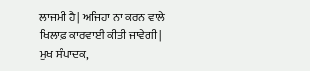ਲਾਜਮੀ ਹੈ| ਅਜਿਹਾ ਨਾ ਕਰਨ ਵਾਲੇ ਖਿਲਾਫ਼ ਕਾਰਵਾਈ ਕੀਤੀ ਜਾਵੇਗੀ|
ਮੁਖ ਸੰਪਾਦਕ,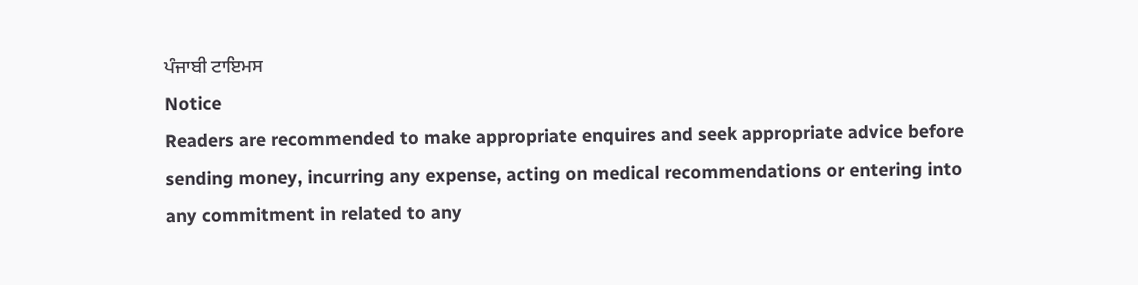ਪੰਜਾਬੀ ਟਾਇਮਸ
Notice
Readers are recommended to make appropriate enquires and seek appropriate advice before sending money, incurring any expense, acting on medical recommendations or entering into any commitment in related to any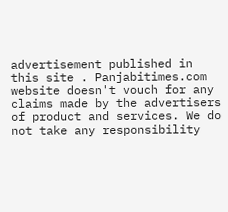advertisement published in this site . Panjabitimes.com website doesn't vouch for any claims made by the advertisers of product and services. We do not take any responsibility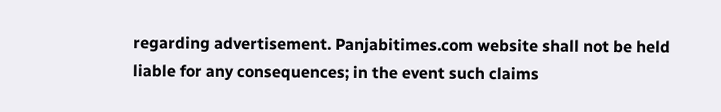regarding advertisement. Panjabitimes.com website shall not be held liable for any consequences; in the event such claims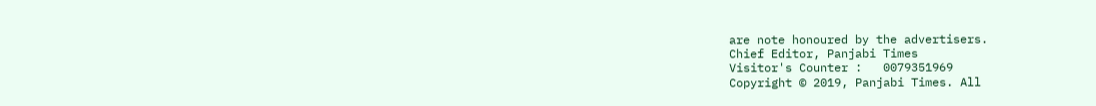are note honoured by the advertisers.
Chief Editor, Panjabi Times
Visitor's Counter :   0079351969
Copyright © 2019, Panjabi Times. All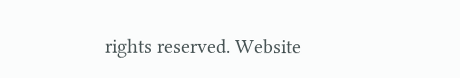rights reserved. Website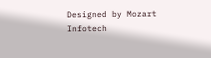Designed by Mozart Infotech